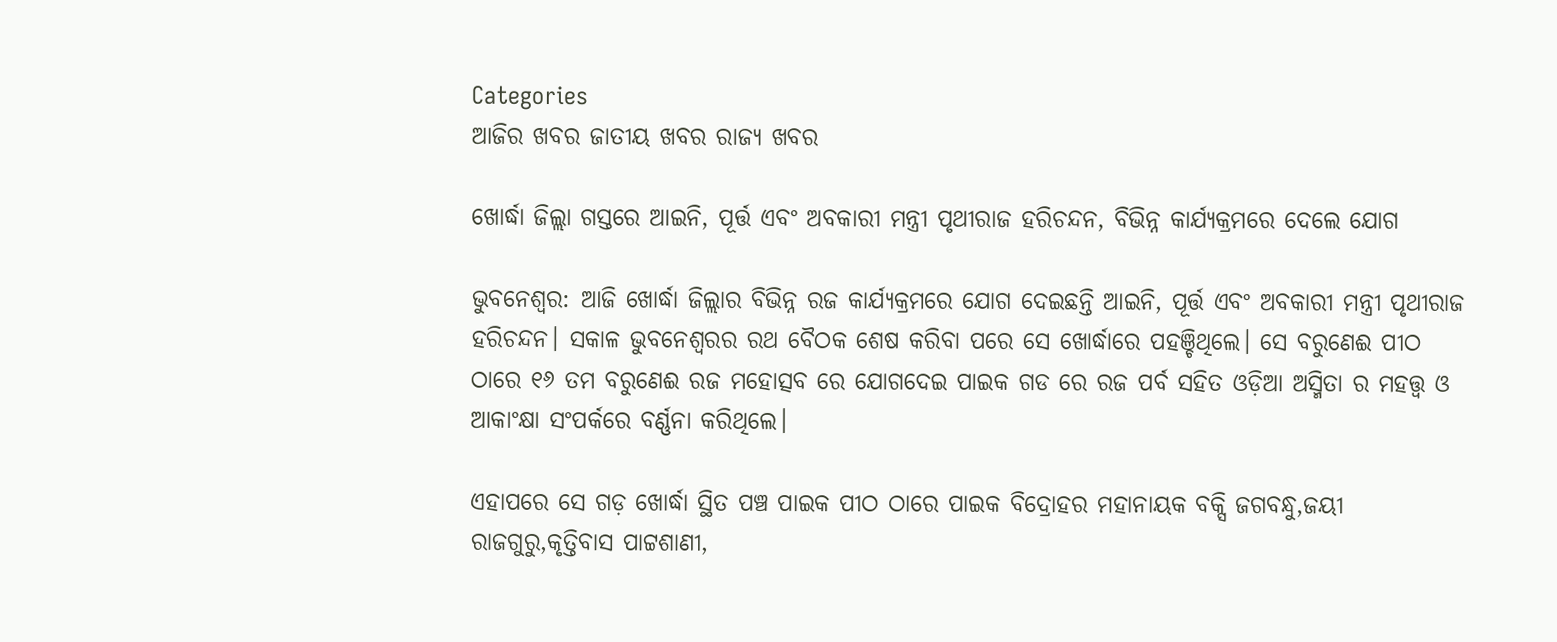Categories
ଆଜିର ଖବର ଜାତୀୟ ଖବର ରାଜ୍ୟ ଖବର

ଖୋର୍ଦ୍ଧା ଜିଲ୍ଲା ଗସ୍ତରେ ଆଇନି, ପୂର୍ତ୍ତ ଏବଂ ଅବକାରୀ ମନ୍ତ୍ରୀ ପୃଥୀରାଜ ହରିଚନ୍ଦନ, ବିଭିନ୍ନ କାର୍ଯ୍ୟକ୍ରମରେ ଦେଲେ ଯୋଗ

ଭୁବନେଶ୍ବର: ଆଜି ଖୋର୍ଦ୍ଧା ଜିଲ୍ଲାର ବିଭିନ୍ନ ରଜ କାର୍ଯ୍ୟକ୍ରମରେ ଯୋଗ ଦେଇଛନ୍ତି ଆଇନି, ପୂର୍ତ୍ତ ଏବଂ ଅବକାରୀ ମନ୍ତ୍ରୀ ପୃଥୀରାଜ ହରିଚନ୍ଦନ। ସକାଳ ଭୁବନେଶ୍ବରର ରଥ ବୈଠକ ଶେଷ କରିବା ପରେ ସେ ଖୋର୍ଦ୍ଧାରେ ପହଞ୍ଚିଥିଲେ। ସେ ବରୁଣେଈ ପୀଠ ଠାରେ ୧୬ ତମ ବରୁଣେଈ ରଜ ମହୋତ୍ସବ ରେ ଯୋଗଦେଇ ପାଇକ ଗଡ ରେ ରଜ ପର୍ବ ସହିତ ଓଡ଼ିଆ ଅସ୍ମିତା ର ମହତ୍ତ୍ଵ ଓ ଆକାଂକ୍ଷା ସଂପର୍କରେ ବର୍ଣ୍ଣନା କରିଥିଲେ।

ଏହାପରେ ସେ ଗଡ଼ ଖୋର୍ଦ୍ଧା ସ୍ଥିତ ପଞ୍ଚ ପାଇକ ପୀଠ ଠାରେ ପାଇକ ବିଦ୍ରୋହର‌‌ ମହାନାୟକ ବକ୍ସି ଜଗବନ୍ଧୁ,ଜୟୀ ରାଜଗୁରୁ,କୃତ୍ତିବାସ ପାଟ୍ଟଶାଣୀ,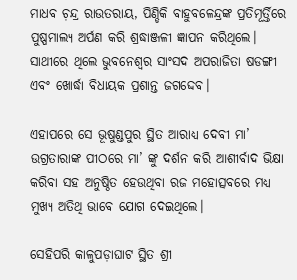ମାଧବ ଚ଼ନ୍ଦ୍ର ରାଉତରାୟ, ପିଣ୍ଡିକି ବାହୁବଳେନ୍ଦ୍ରଙ୍କ ପ୍ରତିମୂର୍ତ୍ତିରେ ପୁଷ୍ପମାଲ୍ୟ ଅର୍ପଣ କରି ଶ୍ରଦ୍ଧାଞ୍ଜଳୀ ଜ୍ଞାପନ କରିଥିଲେ। ସାଥୀରେ ଥିଲେ ଭୁବନେଶ୍ବର ସାଂସଦ ଅପରାଜିତା ଷଡଙ୍ଗୀ ଏବଂ ଖୋର୍ଦ୍ଧା ବିଧାୟକ ପ୍ରଶାନ୍ତ ଜଗଦ୍ଦେବ।

ଏହାପରେ ସେ ଭୂଷୁଣ୍ଡପୁର ସ୍ଥିତ ଆରାଧ୍ୟ ଦେବୀ ମା’ ଉଗ୍ରତାରାଙ୍କ ପୀଠରେ ମା’ ଙ୍କୁ ଦର୍ଶନ କରି ଆଶୀର୍ବାଦ ଭିକ୍ଷା କରିବା ସହ ଅନୁଷ୍ଠିତ‌ ହେଉଥିବା ରଜ ମହୋତ୍ସବରେ ମଧ୍ୟ ମୁଖ୍ୟ ଅତିଥି ଭାବେ ଯୋଗ ଦେଇଥିଲେ।

ସେହିପରି କାଳୁପଡ଼ାଘାଟ ସ୍ଥିତ ଶ୍ରୀ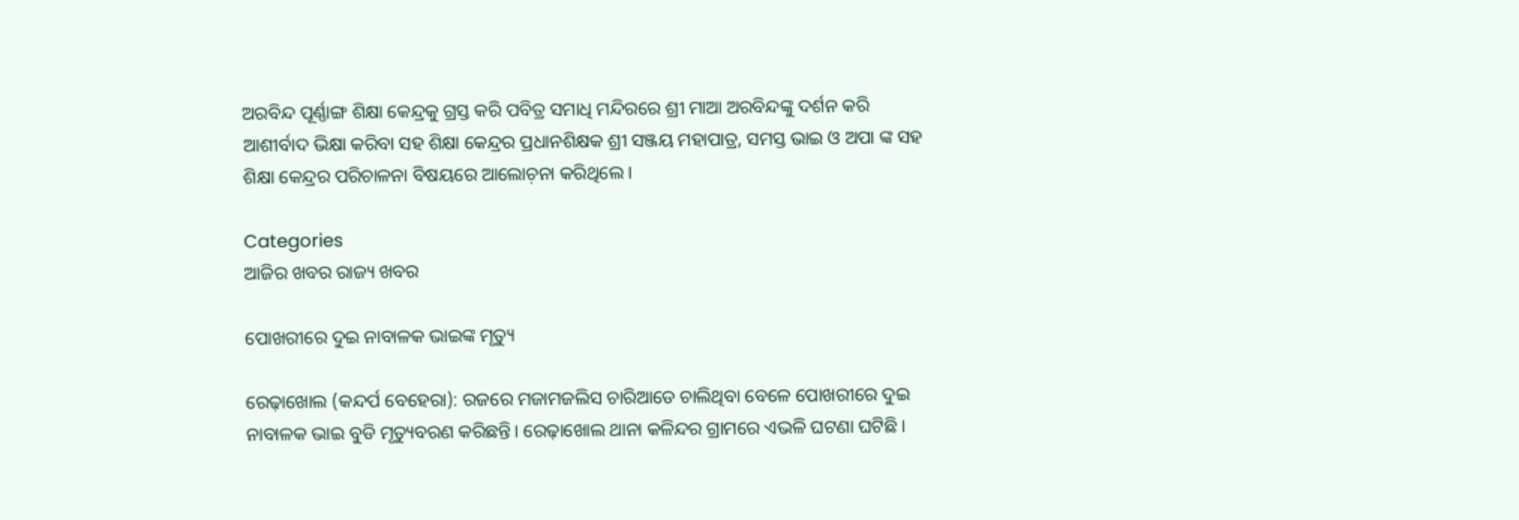ଅରବିନ୍ଦ ପୂର୍ଣ୍ଣାଙ୍ଗ ଶିକ୍ଷା କେନ୍ଦ୍ରକୁ ଗ୍ରସ୍ତ କରି ପବିତ୍ର ସମାଧି ମନ୍ଦିରରେ ଶ୍ରୀ ମାଆ ଅରବିନ୍ଦଙ୍କୁ‌ ଦର୍ଶନ କରି ଆଶୀର୍ବାଦ ଭିକ୍ଷା କରିବା ସହ ଶିକ୍ଷା କେନ୍ଦ୍ରର ପ୍ରଧାନଶିକ୍ଷକ ଶ୍ରୀ ସଞ୍ଜୟ ମହାପାତ୍ର, ସମସ୍ତ ଭାଇ ଓ ଅପା ଙ୍କ ସହ ଶିକ୍ଷା କେନ୍ଦ୍ରର ପରିଚାଳନା ବିଷୟରେ ଆଲୋଚ଼ନା କରିଥିଲେ।

Categories
ଆଜିର ଖବର ରାଜ୍ୟ ଖବର

ପୋଖରୀରେ ଦୁଇ ନାବାଳକ ଭାଇଙ୍କ ମୃତ୍ୟୁ

ରେଢ଼ାଖୋଲ (କନ୍ଦର୍ପ ବେହେରା): ରଜରେ ମଜାମଜଲିସ ଚାରିଆଡେ ଚାଲିଥିବା ବେଳେ ପୋଖରୀରେ ଦୁଇ ନାବାଳକ ଭାଇ ବୁଡି ମୃତ୍ୟୁବରଣ କରିଛନ୍ତି। ରେଢ଼ାଖୋଲ ଥାନା କଳିନ୍ଦର ଗ୍ରାମରେ ଏଭଳି ଘଟଣା ଘଟିଛି।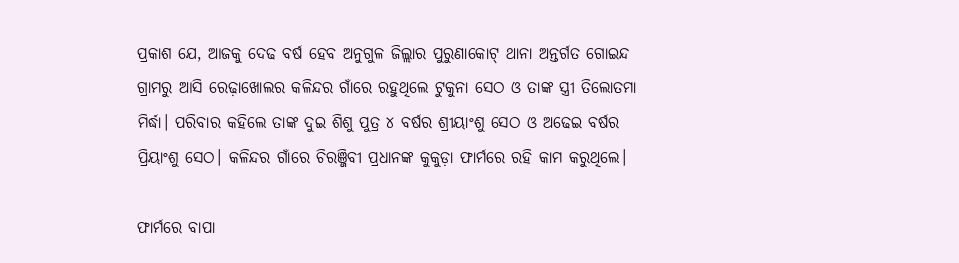ପ୍ରକାଶ ଯେ, ଆଜକୁ ଦେଢ ବର୍ଷ ହେବ ଅନୁଗୁଳ ଜିଲ୍ଲାର ପୁରୁଣାକୋଟ୍ ଥାନା ଅନ୍ତର୍ଗତ ଗୋଇନ୍ଦ ଗ୍ରାମରୁ ଆସି ରେଢ଼ାଖୋଲର କଳିନ୍ଦର ଗାଁରେ ରହୁଥିଲେ ଟୁକୁନା ସେଠ ଓ ତାଙ୍କ ସ୍ତ୍ରୀ ତିଲୋତମା ମିର୍ଦ୍ଧା। ପରିବାର କହିଲେ ତାଙ୍କ ଦୁଇ ଶିଶୁ ପୁତ୍ର ୪ ବର୍ଷର ଶ୍ରୀୟାଂଶୁ ସେଠ ଓ ଅଢେଇ ବର୍ଷର ପ୍ରିୟାଂଶୁ ସେଠ। କଳିନ୍ଦର ଗାଁରେ ଚିରଞ୍ଜିବୀ ପ୍ରଧାନଙ୍କ କୁକୁଡ଼ା ଫାର୍ମରେ ରହି କାମ କରୁଥିଲେ।

ଫାର୍ମରେ ବାପା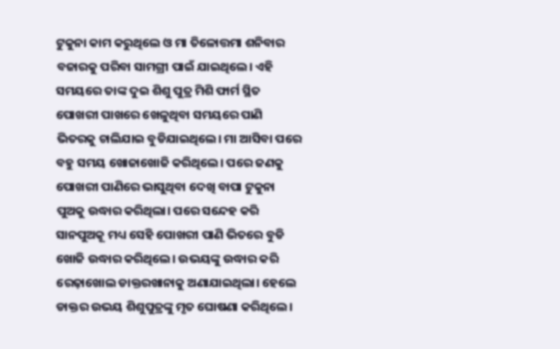ଟୁକୁନା କାମ କରୁଥିଲେ ଓ ମା ତିଳୋତ୍ତମା ଶନିବାର ବଜାରକୁ ପରିବା ସାମଗ୍ରୀ ପାଇଁ ଯାଇଥିଲେ। ଏହି ସମୟରେ ତାଙ୍କ ଦୁଇ ଶିଶୁ ପୁତ୍ର ମିଶି ଫାର୍ମ ସ୍ଥିତ ପୋଖରୀ ପାଖରେ ଖେଳୁଥିବା ସମୟରେ ପାଣି ଭିତରକୁ ଚାଲିଯାଇ ବୁଡିଯାଇଥିଲେ। ମା ଆସିବା ପରେ ବହୁ ସମୟ ଖୋଜାଖୋଜି କରିଥିଲେ। ପରେ ଜଣକୁ ପୋଖରୀ ପାଣିରେ ଭାସୁଥିବା ଦେଖି ବାପା ଟୁକୁନା ପୁଅକୁ ଉଦ୍ଧାର କରିଥିଲା। ପରେ ସନ୍ଦେହ କରି ସାନପୁଅକୂ ମଧ୍ୟ ସେହି ପୋଖରୀ ପାଣି ଭିତରେ ବୁଡି ଖୋଜି ଉଦ୍ଧାର କରିଥିଲେ। ଉଭୟଙ୍କୁ ଉଦ୍ଧାର କରି ରେଢ଼ାଖୋଲ ଡାକ୍ତରଖାନାକୁ ଅଣାଯାଇଥିଲା। ହେଲେ ଡାକ୍ତର ଉଭୟ ଶିଶୁପୁତ୍ରଙ୍କୁ ମୃତ ଘୋଷଣା କରିଥିଲେ।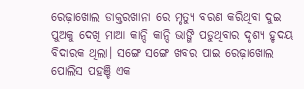ରେଢ଼ାଖୋଲ ଡାକ୍ତରଖାନା ରେ ମୃତ୍ୟୁ ବରଣ କରିଥିବା ଦୁଇ ପୁଅକୁ ଦେଖି ମାଆ କାନ୍ଦି କାନ୍ଦି ଭାଙ୍ଗି ପଡୁଥିବାର ଦୃଶ୍ୟ ହୃଦୟ ବିଦାରକ ଥିଲା। ସଙ୍ଗେ ସଙ୍ଗେ ଖବର ପାଇ ରେଢ଼ାଖୋଲ ପୋଲିସ ପହଞ୍ଚି ଏକ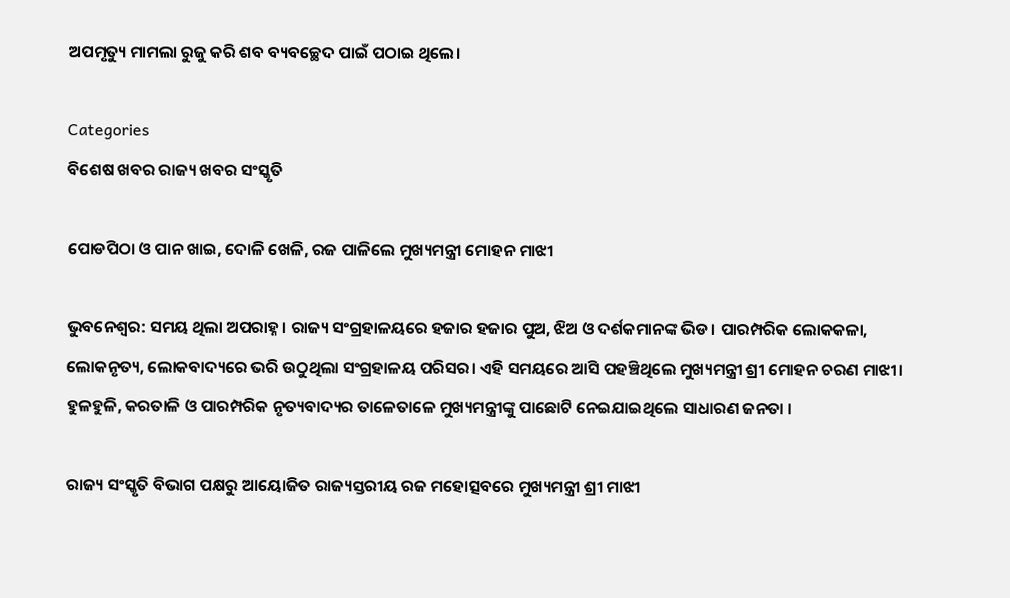ଅପମୃତ୍ୟୁ ମାମଲା ରୁଜୁ କରି ଶବ ବ୍ୟବଚ୍ଛେଦ ପାଇଁ ପଠାଇ ଥିଲେ।

Categories
ବିଶେଷ ଖବର ରାଜ୍ୟ ଖବର ସଂସ୍କୃତି

ପୋଡପିଠା ଓ ପାନ ଖାଇ, ଦୋଳି ଖେଳି, ରଜ ପାଳିଲେ ମୁଖ୍ୟମନ୍ତ୍ରୀ ମୋହନ ମାଝୀ

ଭୁବନେଶ୍ବର: ସମୟ ଥିଲା ଅପରାହ୍ନ। ରାଜ୍ୟ ସଂଗ୍ରହାଳୟରେ ହଜାର ହଜାର ପୁଅ, ଝିଅ ଓ ଦର୍ଶକମାନଙ୍କ ଭିଡ। ପାରମ୍ପରିକ ଲୋକକଳା, ଲୋକନୃତ୍ୟ, ଲୋକବାଦ୍ୟରେ ଭରି ଉଠୁଥିଲା ସଂଗ୍ରହାଳୟ ପରିସର। ଏହି ସମୟରେ ଆସି ପହଞ୍ଚିଥିଲେ ମୁଖ୍ୟମନ୍ତ୍ରୀ ଶ୍ରୀ ମୋହନ ଚରଣ ମାଝୀ। ହୁଳହୁଳି, କରତାଳି ଓ ପାରମ୍ପରିକ ନୃତ୍ୟବାଦ୍ୟର ତାଳେତାଳେ ମୁଖ୍ୟମନ୍ତ୍ରୀଙ୍କୁ ପାଛୋଟି ନେଇଯାଇଥିଲେ ସାଧାରଣ ଜନତା ।

ରାଜ୍ୟ ସଂସ୍କୃତି ବିଭାଗ ପକ୍ଷରୁ ଆୟୋଜିତ ରାଜ୍ୟସ୍ତରୀୟ ରଜ ମହୋତ୍ସବରେ ମୁଖ୍ୟମନ୍ତ୍ରୀ ଶ୍ରୀ ମାଝୀ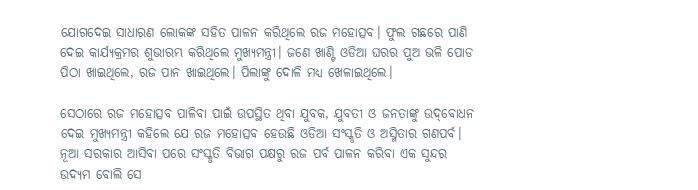ଯୋଗଦେଇ ସାଧାରଣ ଲୋକଙ୍କ ସହିତ ପାଳନ କରିଥିଲେ ରଜ ମହୋତ୍ସବ। ଫୁଲ ଗଛରେ ପାଣି ଦେଇ କାର୍ଯ୍ୟକ୍ରମର ଶୁଭାରମ୍ଭ କରିଥିଲେ ମୁଖ୍ୟମନ୍ତ୍ରୀ। ଜଣେ ଖାଣ୍ଟି ଓଡିଆ ଘରର ପୁଅ ଭଳି ପୋଡ ପିଠା ଖାଇଥିଲେ, ରଜ ପାନ ଖାଇଥିଲେ। ପିଲାଙ୍କୁ ଦୋଳି ମଧ୍ୟ ଖେଳାଇଥିଲେ।

ସେଠାରେ ରଜ ମହୋତ୍ସବ ପାଳିବା ପାଇଁ ଉପସ୍ଥିତ ଥିବା ଯୁବକ, ଯୁବତୀ ଓ ଜନତାଙ୍କୁ ଉଦ୍‌ବୋଧନ ଦେଇ ମୁଖ୍ୟମନ୍ତ୍ରୀ କହିଲେ ଯେ ରଜ ମହୋତ୍ସବ ହେଉଛି ଓଡିଆ ସଂସ୍କୃତି ଓ ଅସ୍ମିତାର ଗଣପର୍ବ। ନୂଆ ସରକାର ଆସିବା ପରେ ସଂସ୍କୃତି ବିଭାଗ ପକ୍ଷରୁ ରଜ ପର୍ବ ପାଳନ କରିବା ଏକ ସୁନ୍ଦର ଉଦ୍ୟମ ବୋଲି ସେ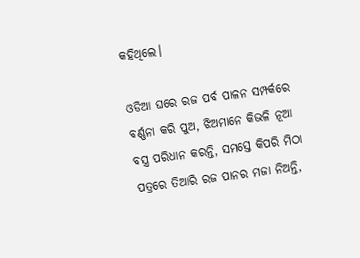କହିଥିଲେ।

ଓଡିଆ ଘରେ ରଜ ପର୍ବ ପାଳନ ସମ୍ପର୍କରେ ବର୍ଣ୍ଣନା କରି ପୁଅ, ଝିଅମାନେ କିଭଳି ନୂଆ ବସ୍ତ୍ର ପରିଧାନ କରନ୍ତି, ସମସ୍ତେ କିପରି ମିଠା ପତ୍ରରେ ତିଆରି ରଜ ପାନର ମଜା ନିଅନ୍ତି,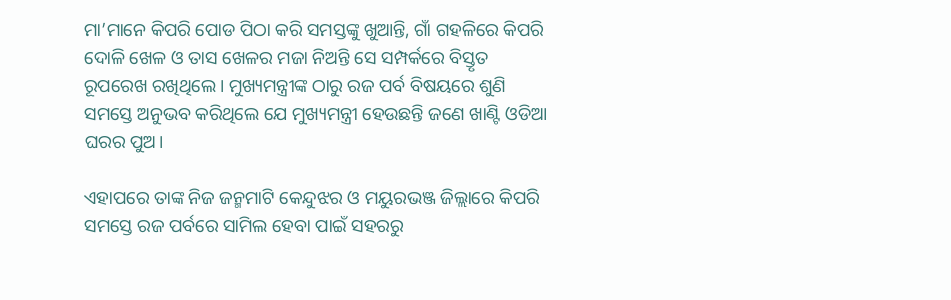ମା’ମାନେ କିପରି ପୋଡ ପିଠା କରି ସମସ୍ତଙ୍କୁ ଖୁଆନ୍ତି, ଗାଁ ଗହଳିରେ କିପରି ଦୋଳି ଖେଳ ଓ ତାସ ଖେଳର ମଜା ନିଅନ୍ତି ସେ ସମ୍ପର୍କରେ ବିସ୍ତୃତ ରୂପରେଖ ରଖିଥିଲେ। ମୁଖ୍ୟମନ୍ତ୍ରୀଙ୍କ ଠାରୁ ରଜ ପର୍ବ ବିଷୟରେ ଶୁଣି ସମସ୍ତେ ଅନୁଭବ କରିଥିଲେ ଯେ ମୁଖ୍ୟମନ୍ତ୍ରୀ ହେଉଛନ୍ତି ଜଣେ ଖାଣ୍ଟି ଓଡିଆ ଘରର ପୁଅ।

ଏହାପରେ ତାଙ୍କ ନିଜ ଜନ୍ମମାଟି କେନ୍ଦୁଝର ଓ ମୟୁରଭଞ୍ଜ ଜିଲ୍ଲାରେ କିପରି ସମସ୍ତେ ରଜ ପର୍ବରେ ସାମିଲ ହେବା ପାଇଁ ସହରରୁ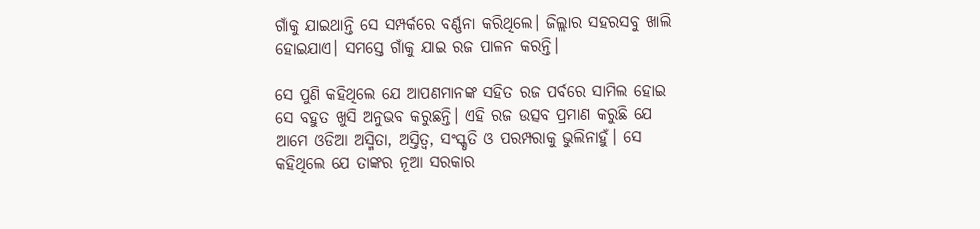ଗାଁକୁ ଯାଇଥାନ୍ତି ସେ ସମ୍ପର୍କରେ ବର୍ଣ୍ଣନା କରିଥିଲେ। ଜିଲ୍ଲାର ସହରସବୁ ଖାଲି ହୋଇଯାଏ। ସମସ୍ତେ ଗାଁକୁ ଯାଇ ରଜ ପାଳନ କରନ୍ତି।

ସେ ପୁଣି କହିଥିଲେ ଯେ ଆପଣମାନଙ୍କ ସହିତ ରଜ ପର୍ବରେ ସାମିଲ ହୋଇ ସେ ବହୁତ ଖୁସି ଅନୁଭବ କରୁଛନ୍ତି। ଏହି ରଜ ଉତ୍ସବ ପ୍ରମାଣ କରୁଛି ଯେ ଆମେ ଓଡିଆ ଅସ୍ମିତା, ଅସ୍ତିତ୍ୱ, ସଂସ୍କୃତି ଓ ପରମ୍ପରାକୁ ଭୁଲିନାହୁଁ। ସେ କହିଥିଲେ ଯେ ତାଙ୍କର ନୂଆ ସରକାର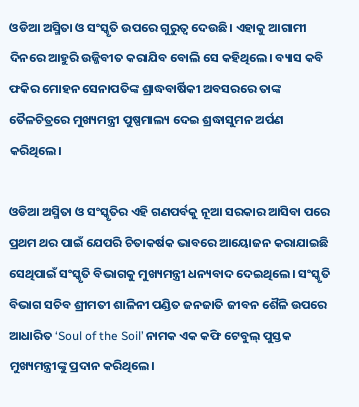ଓଡିଆ ଅସ୍ମିତା ଓ ସଂସ୍କୃତି ଉପରେ ଗୁରୁତ୍ୱ ଦେଉଛି। ଏହାକୁ ଆଗାମୀ ଦିନରେ ଆହୁରି ଉଜ୍ଜିବୀତ କରାଯିବ ବୋଲି ସେ କହିଥିଲେ। ବ୍ୟାସ କବି ଫକିର ମୋହନ ସେନାପତିଙ୍କ ଶ୍ରାଦ୍ଧବାର୍ଷିକୀ ଅବସରରେ ତାଙ୍କ ତୈଳଚିତ୍ରରେ ମୁଖ୍ୟମନ୍ତ୍ରୀ ପୁଷ୍ପମାଲ୍ୟ ଦେଇ ଶ୍ରଦ୍ଧାସୁମନ ଅର୍ପଣ କରିଥିଲେ।

ଓଡିଆ ଅସ୍ମିତା ଓ ସଂସ୍କୃତିର ଏହି ଗଣପର୍ବକୁ ନୂଆ ସରକାର ଆସିବା ପରେ ପ୍ରଥମ ଥର ପାଇଁ ଯେପରି ଚିତାକର୍ଷକ ଭାବରେ ଆୟୋଜନ କରାଯାଇଛି ସେଥିପାଇଁ ସଂସ୍କୃତି ବିଭାଗକୁ ମୁଖ୍ୟମନ୍ତ୍ରୀ ଧନ୍ୟବାଦ ଦେଇଥିଲେ। ସଂସ୍କୃତି ବିଭାଗ ସଚିବ ଶ୍ରୀମତୀ ଶାଳିନୀ ପଣ୍ଡିତ ଜନଜାତି ଜୀବନ ଶୈଳି ଉପରେ ଆଧାରିତ ‘Soul of the Soil’ ନାମକ ଏକ କଫି ଟେବୁଲ୍ ପୁସ୍ତକ ମୁଖ୍ୟମନ୍ତ୍ରୀଙ୍କୁ ପ୍ରଦାନ କରିଥିଲେ।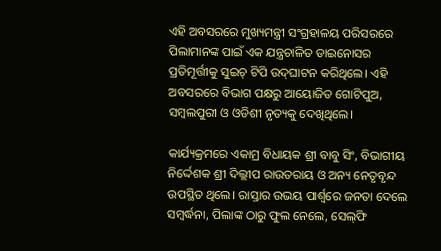ଏହି ଅବସରରେ ମୁଖ୍ୟମନ୍ତ୍ରୀ ସଂଗ୍ରହାଳୟ ପରିସରରେ ପିଲାମାନଙ୍କ ପାଇଁ ଏକ ଯନ୍ତ୍ରଚାଳିତ ଡାଇନୋସର ପ୍ରତିମୂର୍ତ୍ତୀକୁ ସୁଇଚ୍ ଟିପି ଉଦ୍‌ଘାଟନ କରିଥିଲେ। ଏହି ଅବସରରେ ବିଭାଗ ପକ୍ଷରୁ ଆୟୋଜିତ ଗୋଟିପୁଅ, ସମ୍ବଲପୁରୀ ଓ ଓଡିଶୀ ନୃତ୍ୟକୁ ଦେଖିଥିଲେ।

କାର୍ଯ୍ୟକ୍ରମରେ ଏକାମ୍ର ବିଧାୟକ ଶ୍ରୀ ବାବୁ ସିଂ, ବିଭାଗୀୟ ନିର୍ଦ୍ଦେଶକ ଶ୍ରୀ ଦିଲ୍ଲୀପ ରାଉତରାୟ ଓ ଅନ୍ୟ ନେତୃବୃନ୍ଦ ଉପସ୍ଥିତ ଥିଲେ। ରାସ୍ତାର ଉଭୟ ପାର୍ଶ୍ୱରେ ଜନତା ଦେଲେ ସମ୍ବର୍ଦ୍ଧନା, ପିଲାଙ୍କ ଠାରୁ ଫୁଲ ନେଲେ, ସେଲ୍‌ଫି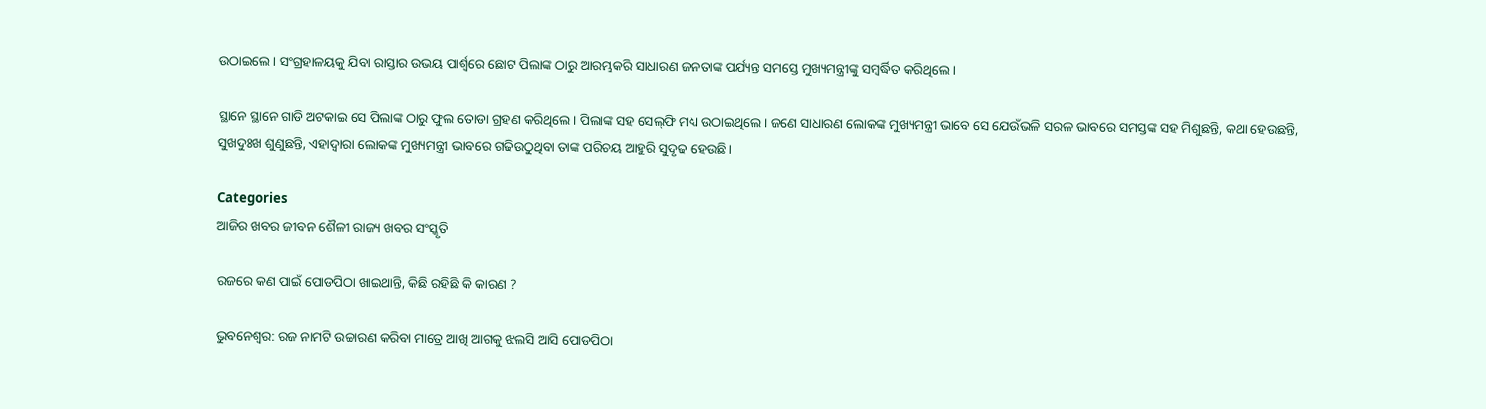ଉଠାଇଲେ। ସଂଗ୍ରହାଳୟକୁ ଯିବା ରାସ୍ତାର ଉଭୟ ପାର୍ଶ୍ୱରେ ଛୋଟ ପିଲାଙ୍କ ଠାରୁ ଆରମ୍ଭକରି ସାଧାରଣ ଜନତାଙ୍କ ପର୍ଯ୍ୟନ୍ତ ସମସ୍ତେ ମୁଖ୍ୟମନ୍ତ୍ରୀଙ୍କୁ ସମ୍ବର୍ଦ୍ଧିତ କରିଥିଲେ।

ସ୍ଥାନେ ସ୍ଥାନେ ଗାଡି ଅଟକାଇ ସେ ପିଲାଙ୍କ ଠାରୁ ଫୁଲ ତୋଡା ଗ୍ରହଣ କରିଥିଲେ। ପିଲାଙ୍କ ସହ ସେଲ୍‌ଫି ମଧ୍ୟ ଉଠାଇଥିଲେ। ଜଣେ ସାଧାରଣ ଲୋକଙ୍କ ମୁଖ୍ୟମନ୍ତ୍ରୀ ଭାବେ ସେ ଯେଉଁଭଳି ସରଳ ଭାବରେ ସମସ୍ତଙ୍କ ସହ ମିଶୁଛନ୍ତି, କଥା ହେଉଛନ୍ତି, ସୁଖଦୁଃଖ ଶୁଣୁଛନ୍ତି, ଏହାଦ୍ୱାରା ଲୋକଙ୍କ ମୁଖ୍ୟମନ୍ତ୍ରୀ ଭାବରେ ଗଢିଉଠୁଥିବା ତାଙ୍କ ପରିଚୟ ଆହୁରି ସୁଦୃଢ ହେଉଛି।

Categories
ଆଜିର ଖବର ଜୀବନ ଶୈଳୀ ରାଜ୍ୟ ଖବର ସଂସ୍କୃତି

ରଜରେ କଣ ପାଇଁ ପୋଡପିଠା ଖାଇଥାନ୍ତି, କିଛି ରହିଛି କି କାରଣ ?

ଭୁବନେଶ୍ବର: ରଜ ନାମଟି ଉଚ୍ଚାରଣ କରିବା ମାତ୍ରେ ଆଖି ଆଗକୁ ଝଲସି ଆସି ପୋଡପିଠା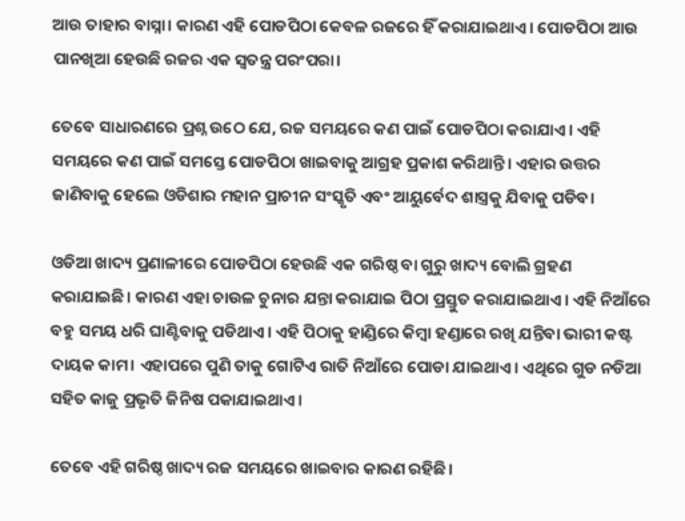ଆଉ ତାହାର ବାସ୍ନା। କାରଣ ଏହି ପୋଡପିଠା କେବଳ ରଜରେ ହିଁ କରାଯାଇଥାଏ। ପୋଡପିଠା ଆଉ ପାନଖିଆ ହେଉଛି ରଜର ଏକ ସ୍ବତନ୍ତ୍ର ପରଂପରା।

ତେବେ ସାଧାରଣରେ ପ୍ରଶ୍ନ ଉଠେ ଯେ, ରଜ ସମୟରେ କଣ ପାଇଁ ପୋଡପିଠା କରାଯାଏ। ଏହି ସମୟରେ କଣ ପାଇଁ ସମସ୍ତେ ପୋଡପିଠା ଖାଇବାକୁ ଆଗ୍ରହ ପ୍ରକାଶ କରିଥାନ୍ତି। ଏହାର ଉତ୍ତର ଜାଣିବାକୁ ହେଲେ ଓଡିଶାର ମହାନ ପ୍ରାଚୀନ ସଂସ୍କୃତି ଏବଂ ଆୟୁର୍ବେଦ ଶାସ୍ତ୍ରକୁ ଯିବାକୁ ପଡିବ।

ଓଡିଆ ଖାଦ୍ୟ ପ୍ରଣାଳୀରେ ପୋଡପିଠା ହେଉଛି ଏକ ଗରିଷ୍ଠ ବା ଗୁରୁ ଖାଦ୍ୟ ବୋଲି ଗ୍ରହଣ କରାଯାଇଛି। କାରଣ ଏହା ଚାଉଳ ଚୁନାର ଯନ୍ତା କରାଯାଇ ପିଠା ପ୍ରସ୍ତୁତ କରାଯାଇଥାଏ। ଏହି ନିଆଁରେ ବହୁ ସମୟ ଧରି ଘାଣ୍ଟିବାକୁ ପଡିଥାଏ। ଏହି ପିଠାକୁ ହାଣ୍ଡିରେ କିମ୍ବା ହଣ୍ଡାରେ ରଖି ଯନ୍ତିବା ଭାରୀ କଷ୍ଟ ଦାୟକ କାମ। ଏହାପରେ ପୁଣି ତାକୁ ଗୋଟିଏ ରାତି ନିଆଁରେ ପୋଡା ଯାଇଥାଏ। ଏଥିରେ ଗୁଡ ନଡିଆ ସହିତ କାଜୁ ପ୍ରଭୃତି ଜିନିଷ ପକାଯାଇଥାଏ।

ତେବେ ଏହି ଗରିଷ୍ଠ ଖାଦ୍ୟ ରଜ ସମୟରେ ଖାଇବାର କାରଣ ରହିଛି।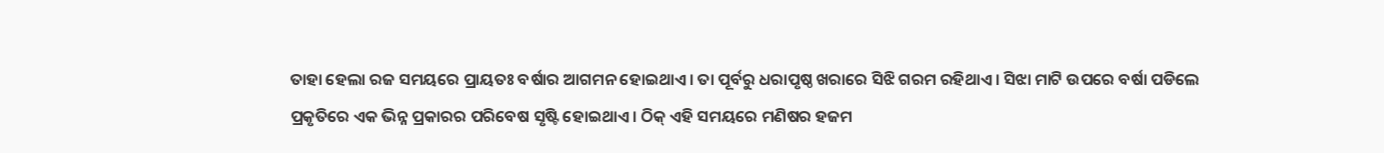ତାହା ହେଲା ରଜ ସମୟରେ ପ୍ରାୟତଃ ବର୍ଷାର ଆଗମନ ହୋଇଥାଏ। ତା ପୂର୍ବରୁ ଧରାପୃଷ୍ଠ ଖରାରେ ସିଝି ଗରମ ରହିଥାଏ। ସିଝା ମାଟି ଉପରେ ବର୍ଷା ପଡିଲେ ପ୍ରକୃତିରେ ଏକ ଭିନ୍ନ ପ୍ରକାରର ପରିବେଷ ସୃଷ୍ଟି ହୋଇଥାଏ। ଠିକ୍ ଏହି ସମୟରେ ମଣିଷର ହଜମ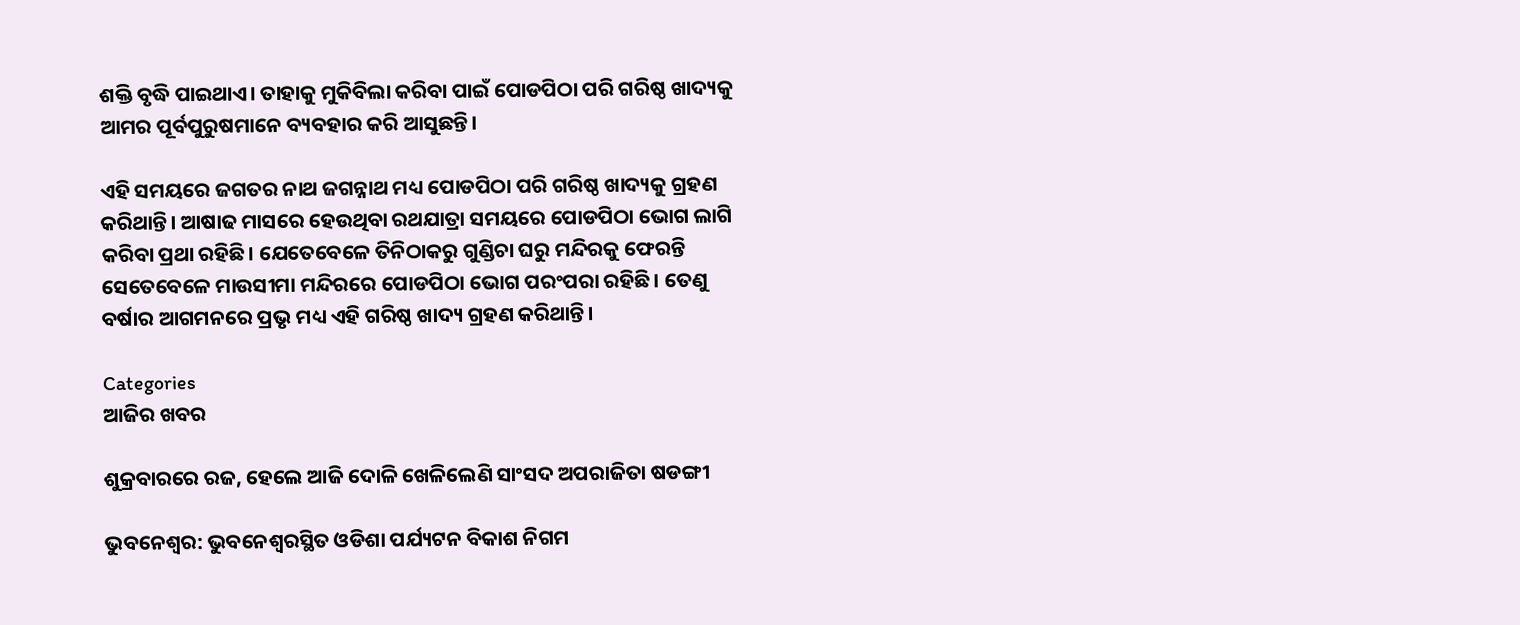ଶକ୍ତି ବୃଦ୍ଧି ପାଇଥାଏ। ତାହାକୁ ମୁକିବିଲା କରିବା ପାଇଁ ପୋଡପିଠା ପରି ଗରିଷ୍ଠ ଖାଦ୍ୟକୁ ଆମର ପୂର୍ବପୁରୁଷମାନେ ବ୍ୟବହାର କରି ଆସୁଛନ୍ତି।

ଏହି ସମୟରେ ଜଗତର ନାଥ ଜଗନ୍ନାଥ ମଧ୍ୟ ପୋଡପିଠା ପରି ଗରିଷ୍ଠ ଖାଦ୍ୟକୁ ଗ୍ରହଣ କରିଥାନ୍ତି। ଆଷାଢ ମାସରେ ହେଉଥିବା ରଥଯାତ୍ରା ସମୟରେ ପୋଡପିଠା ଭୋଗ ଲାଗି କରିବା ପ୍ରଥା ରହିଛି। ଯେତେବେଳେ ତିନିଠାକରୁ ଗୁଣ୍ଡିଚା ଘରୁ ମନ୍ଦିରକୁ ଫେରନ୍ତି ସେତେବେଳେ ମାଉସୀମା ମନ୍ଦିରରେ ପୋଡପିଠା ଭୋଗ ପରଂପରା ରହିଛି। ତେଣୁ ବର୍ଷାର ଆଗମନରେ ପ୍ରଭୃ ମଧ୍ୟ ଏହି ଗରିଷ୍ଠ ଖାଦ୍ୟ ଗ୍ରହଣ କରିଥାନ୍ତି।

Categories
ଆଜିର ଖବର

ଶୁକ୍ରବାରରେ ରଜ, ହେଲେ ଆଜି ଦୋଳି ଖେଳିଲେଣି ସାଂସଦ ଅପରାଜିତା ଷଡଙ୍ଗୀ

ଭୁବନେଶ୍ବର: ଭୁବନେଶ୍ୱରସ୍ଥିତ ଓଡିଶା ପର୍ଯ୍ୟଟନ ବିକାଶ ନିଗମ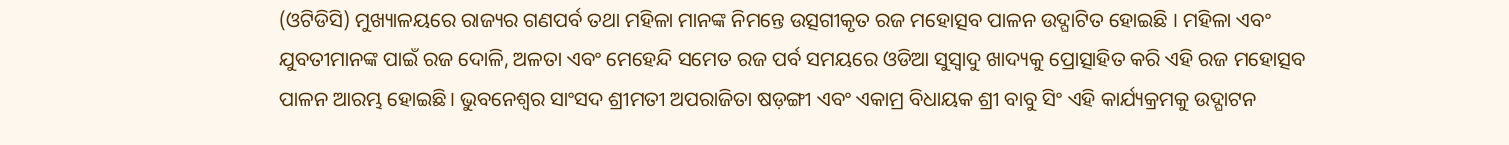(ଓଟିଡିସି) ମୁଖ୍ୟାଳୟରେ ରାଜ୍ୟର ଗଣପର୍ବ ତଥା ମହିଳା ମାନଙ୍କ ନିମନ୍ତେ ଉତ୍ସଗୀକୃତ ରଜ ମହୋତ୍ସବ ପାଳନ ଉଦ୍ଘାଟିତ ହୋଇଛି । ମହିଳା ଏବଂ ଯୁବତୀମାନଙ୍କ ପାଇଁ ରଜ ଦୋଳି, ଅଳତା ଏବଂ ମେହେନ୍ଦି ସମେତ ରଜ ପର୍ବ ସମୟରେ ଓଡିଆ ସୁସ୍ବାଦୁ ଖାଦ୍ୟକୁ ପ୍ରୋତ୍ସାହିତ କରି ଏହି ରଜ ମହୋତ୍ସବ ପାଳନ ଆରମ୍ଭ ହୋଇଛି। ଭୁବନେଶ୍ୱର ସାଂସଦ ଶ୍ରୀମତୀ ଅପରାଜିତା ଷଡ଼ଙ୍ଗୀ ଏବଂ ଏକାମ୍ର ବିଧାୟକ ଶ୍ରୀ ବାବୁ ସିଂ ଏହି କାର୍ଯ୍ୟକ୍ରମକୁ ଉଦ୍ଘାଟନ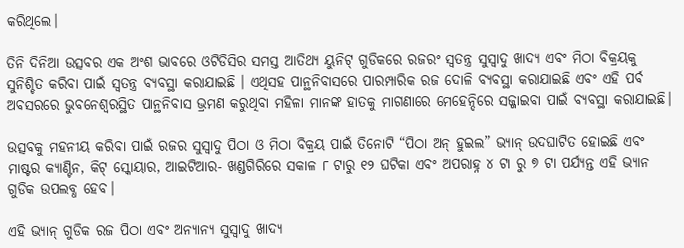କରିଥିଲେ।

ତିନି ଦିନିଆ ଉତ୍ସବର ଏକ ଅଂଶ ଭାବରେ ଓଟିଡିସିର ସମସ୍ତ ଆତିଥ୍ୟ ୟୁନିଟ୍ ଗୁଡିକରେ ରଜରଂ ସ୍ୱତନ୍ତ୍ର ସୁସ୍ୱାଦୁ ଖାଦ୍ୟ ଏବଂ ମିଠା ବିକ୍ରୟକୁ ସୁନିଶ୍ଚିତ କରିବା ପାଇଁ ସ୍ୱତନ୍ତ୍ର ବ୍ୟବସ୍ଥା କରାଯାଇଛି । ଏଥିସହ ପାନ୍ଥନିବାସରେ ପାରମ୍ପାରିକ ରଜ ଦୋଳି ବ୍ୟବସ୍ଥା କରାଯାଇଛି ଏବଂ ଏହି ପର୍ବ ଅବସରରେ ଭୁବନେଶ୍ୱରସ୍ଥିତ ପାନ୍ଥନିବାସ ଭ୍ରମଣ କରୁଥିବା ମହିଳା ମାନଙ୍କ ହାତକୁ ମାଗଣାରେ ମେହେନ୍ଦିରେ ସଜ୍ଜାଇବା ପାଇଁ ବ୍ୟବସ୍ଥା କରାଯାଇଛି।

ଉତ୍ସବକୁ ମହନୀୟ କରିବା ପାଇଁ ରଜର ସୁସ୍ବାଦୁ ପିଠା ଓ ମିଠା ବିକ୍ରୟ ପାଇଁ ତିନୋଟି “ପିଠା ଅନ୍ ହୁଇଲ” ଭ୍ୟାନ୍ ଉଦଘାଟିତ ହୋଇଛି ଏବଂ ମାଷ୍ଟର କ୍ୟାଣ୍ଟିନ, କିଟ୍ ସ୍କୋୟାର, ଆଇଟିଆର- ଖଣ୍ଡଗିରିରେ ସକାଳ ୮ ଟାରୁ ୧୨ ଘଟିକା ଏବଂ ଅପରାହ୍ନ ୪ ଟା ରୁ ୭ ଟା ପର୍ଯ୍ୟନ୍ତ ଏହି ଭ୍ୟାନ ଗୁଡିକ ଉପଲବ୍ଧ ହେବ।

ଏହି ଭ୍ୟାନ୍ ଗୁଡିକ ରଜ ପିଠା ଏବଂ ଅନ୍ୟାନ୍ୟ ସୁସ୍ବାଦୁ ଖାଦ୍ୟ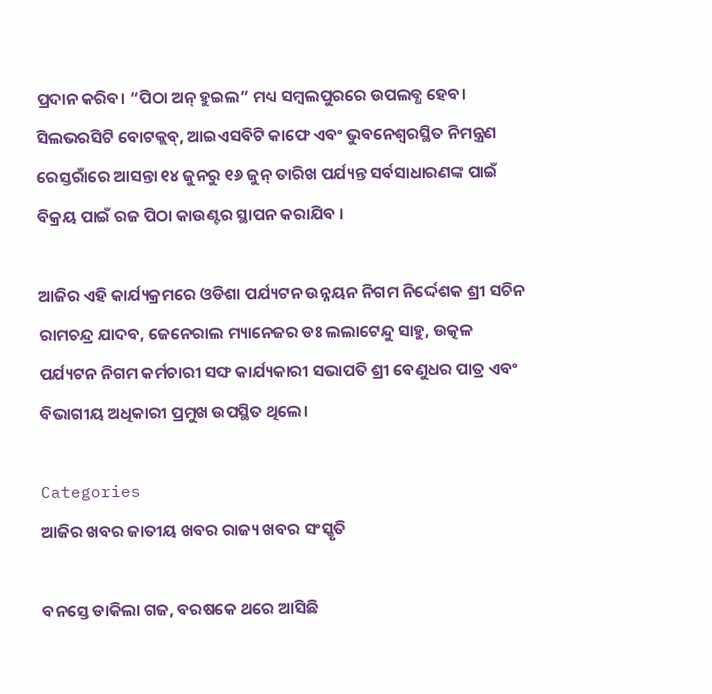ପ୍ରଦାନ କରିବ। “ପିଠା ଅନ୍ ହୁଇଲ” ମଧ୍ୟ ସମ୍ବଲପୁରରେ ଉପଲବ୍ଧ ହେବ। ସିଲଭରସିଟି ବୋଟକ୍ଲବ୍, ଆଇଏସବିଟି କାଫେ ଏବଂ ଭୁବନେଶ୍ୱରସ୍ଥିତ ନିମନ୍ତ୍ରଣ ରେସ୍ତରାଁରେ ଆସନ୍ତା ୧୪ ଜୁନରୁ ୧୬ ଜୁନ୍ ତାରିଖ ପର୍ଯ୍ୟନ୍ତ ସର୍ବସାଧାରଣଙ୍କ ପାଇଁ ବିକ୍ରୟ ପାଇଁ ରଜ ପିଠା କାଉଣ୍ଟର ସ୍ଥାପନ କରାଯିବ ।

ଆଜିର ଏହି କାର୍ଯ୍ୟକ୍ରମରେ ଓଡିଶା ପର୍ଯ୍ୟଟନ ଉନ୍ନୟନ ନିଗମ ନିର୍ଦ୍ଦେଶକ ଶ୍ରୀ ସଚିନ ରାମଚନ୍ଦ୍ର ଯାଦବ, ଜେନେରାଲ ମ୍ୟାନେଜର ଡଃ ଲଲାଟେନ୍ଦୁ ସାହୁ, ଉତ୍କଳ ପର୍ଯ୍ୟଟନ ନିଗମ କର୍ମଚାରୀ ସଙ୍ଘ କାର୍ଯ୍ୟକାରୀ ସଭାପତି ଶ୍ରୀ ବେଣୁଧର ପାତ୍ର ଏବଂ ବିଭାଗୀୟ ଅଧିକାରୀ ପ୍ରମୁଖ ଉପସ୍ଥିତ ଥିଲେ।

Categories
ଆଜିର ଖବର ଜାତୀୟ ଖବର ରାଜ୍ୟ ଖବର ସଂସ୍କୃତି

ବନସ୍ତେ ଡାକିଲା ଗଜ, ବରଷକେ ଥରେ ଆସିଛି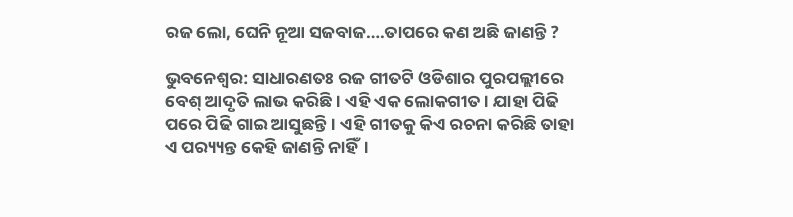ରଜ ଲୋ, ଘେନି ନୂଆ ସଜବାଜ….ତାପରେ କଣ ଅଛି ଜାଣନ୍ତି ?

ଭୁବନେଶ୍ବର: ସାଧାରଣତଃ ରଜ ଗୀତଟି ଓଡିଶାର ପୁରପଲ୍ଲୀରେ ବେଶ୍ ଆଦୃତି ଲାଭ କରିଛି। ଏହି ଏକ ଲୋକଗୀତ। ଯାହା ପିଢି ପରେ ପିଢି ଗାଇ ଆସୁଛନ୍ତି। ଏହି ଗୀତକୁ କିଏ ରଚନା କରିଛି ତାହା ଏ ପର‌୍ୟ୍ୟନ୍ତ କେହି ଜାଣନ୍ତି ନାହିଁ।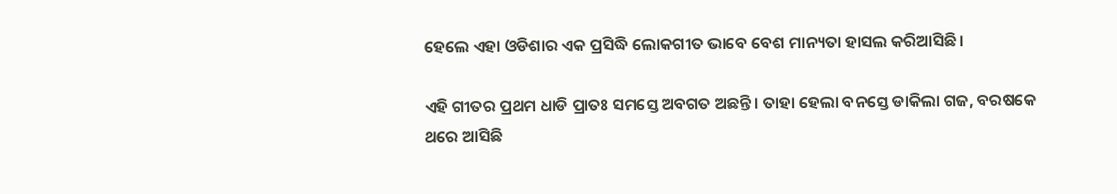ହେଲେ ଏହା ଓଡିଶାର ଏକ ପ୍ରସିଦ୍ଧି ଲୋକଗୀତ ଭାବେ ବେଶ ମାନ୍ୟତା ହାସଲ କରିଆସିଛି।

ଏହି ଗୀତର ପ୍ରଥମ ଧାଡି ପ୍ରାତଃ ସମସ୍ତେ ଅବଗତ ଅଛନ୍ତି। ତାହା ହେଲା ବନସ୍ତେ ଡାକିଲା ଗଜ, ବରଷକେ ଥରେ ଆସିଛି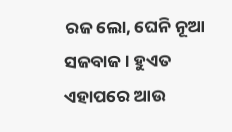ରଜ ଲୋ, ଘେନି ନୂଆ ସଜବାଜ । ହୁଏତ ଏହାପରେ ଆଉ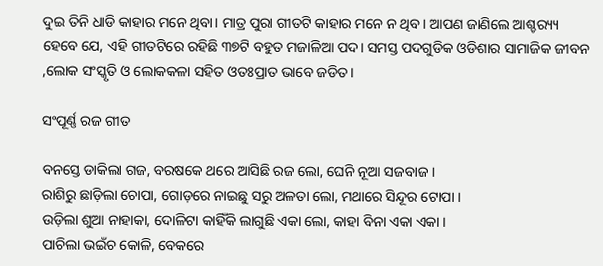ଦୁଇ ତିନି ଧାଡି କାହାର ମନେ ଥିବା। ମାତ୍ର ପୁରା ଗୀତଟି କାହାର ମନେ ନ ଥିବ। ଆପଣ ଜାଣିଲେ ଆଶ୍ଚର‌୍ୟ୍ୟ ହେବେ ଯେ, ଏହି ଗୀତଟିରେ ରହିଛି ୩୭ଟି ବହୁତ ମଜାଳିଆ ପଦ। ସମସ୍ତ ପଦଗୁଡିକ ଓଡିଶାର ସାମାଜିକ ଜୀବନ ,ଲୋକ ସଂସ୍କୃତି ଓ ଲୋକକଳା ସହିତ ଓତଃପ୍ରାତ ଭାବେ ଜଡିତ।

ସଂପୂର୍ଣ୍ଣ ରଜ ଗୀତ

ବନସ୍ତେ ଡାକିଲା ଗଜ, ବରଷକେ ଥରେ ଆସିଛି ରଜ ଲୋ, ଘେନି ନୂଆ ସଜବାଜ ।
ରାଶିରୁ ଛାଡ଼ିଲା ଚୋପା, ଗୋଡ଼ରେ ନାଇଛୁ ସରୁ ଅଳତା ଲୋ, ମଥାରେ ସିନ୍ଦୂର ଟୋପା ।
ଉଡ଼ିଲା ଶୁଆ ନାହାକା, ଦୋଳିଟା କାହିଁକି ଲାଗୁଛି ଏକା ଲୋ, କାହା ବିନା ଏକା ଏକା ।
ପାଚିଲା ଭଇଁଚ କୋଳି, ବେକରେ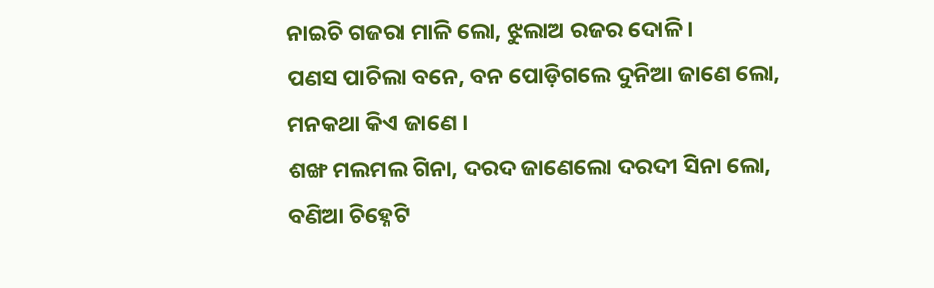ନାଇଚି ଗଜରା ମାଳି ଲୋ, ଝୁଲାଅ ରଜର ଦୋଳି ।
ପଣସ ପାଚିଲା ବନେ, ବନ ପୋଡ଼ିଗଲେ ଦୁନିଆ ଜାଣେ ଲୋ, ମନକଥା କିଏ ଜାଣେ ।
ଶଙ୍ଖ ମଲମଲ ଗିନା, ଦରଦ ଜାଣେଲୋ ଦରଦୀ ସିନା ଲୋ, ବଣିଆ ଚିହ୍ନେଟି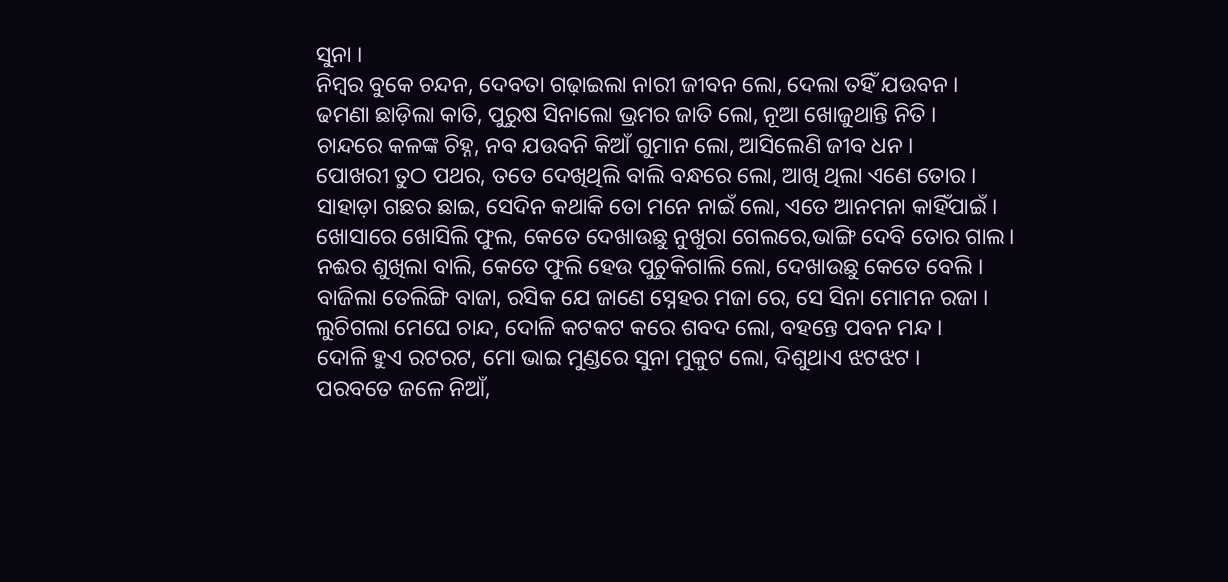ସୁନା ।
ନିମ୍ବର ବୁକେ ଚନ୍ଦନ, ଦେବତା ଗଢ଼ାଇଲା ନାରୀ ଜୀବନ ଲୋ, ଦେଲା ତହିଁ ଯଉବନ ।
ଢମଣା ଛାଡ଼ିଲା କାତି, ପୁରୁଷ ସିନାଲୋ ଭ୍ରମର ଜାତି ଲୋ, ନୂଆ ଖୋଜୁଥାନ୍ତି ନିତି ।
ଚାନ୍ଦରେ କଳଙ୍କ ଚିହ୍ନ, ନବ ଯଉବନି କିଆଁ ଗୁମାନ ଲୋ, ଆସିଲେଣି ଜୀବ ଧନ ।
ପୋଖରୀ ତୁଠ ପଥର, ତତେ ଦେଖିଥିଲି ବାଲି ବନ୍ଧରେ ଲୋ, ଆଖି ଥିଲା ଏଣେ ତୋର ।
ସାହାଡ଼ା ଗଛର ଛାଇ, ସେଦିନ କଥାକି ତୋ ମନେ ନାଇଁ ଲୋ, ଏତେ ଆନମନା କାହିଁପାଇଁ ।
ଖୋସାରେ ଖୋସିଲି ଫୁଲ, କେତେ ଦେଖାଉଛୁ ନୁଖୁରା ଗେଲରେ,ଭାଙ୍ଗି ଦେବି ତୋର ଗାଲ।
ନଈର ଶୁଖିଲା ବାଲି, କେତେ ଫୁଲି ହେଉ ପୁଚୁକିଗାଲି ଲୋ, ଦେଖାଉଛୁ କେତେ ବେଲି ।
ବାଜିଲା ତେଲିଙ୍ଗି ବାଜା, ରସିକ ଯେ ଜାଣେ ସ୍ନେହର ମଜା ରେ, ସେ ସିନା ମୋମନ ରଜା ।
ଲୁଚିଗଲା ମେଘେ ଚାନ୍ଦ, ଦୋଳି କଟକଟ କରେ ଶବଦ ଲୋ, ବହନ୍ତେ ପବନ ମନ୍ଦ ।
ଦୋଳି ହୁଏ ରଟରଟ, ମୋ ଭାଇ ମୁଣ୍ଡରେ ସୁନା ମୁକୁଟ ଲୋ, ଦିଶୁଥାଏ ଝଟଝଟ ।
ପରବତେ ଜଳେ ନିଆଁ,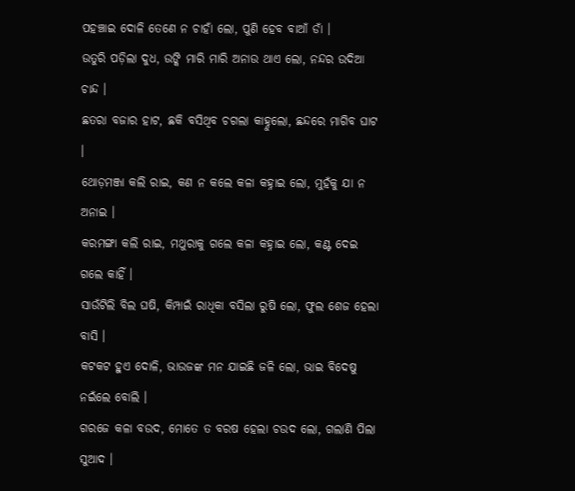ପହଞ୍ଚାଇ ଦୋଳି ତେଣେ ନ ଚାହାଁ ଲୋ, ପୁଣି ହେବ ବାଆଁ ଡାଁ ।
ଉତୁରି ପଡ଼ିଲା ଦୁଧ, ଉଙ୍କି ମାରି ମାରି ଅନାଉ ଥାଏ ଲୋ, ନନ୍ଦର ଉଦିଆ ଚାନ୍ଦ ।
ଛତରା ବଜାର ହାଟ, ଛକି ବସିଥିବ ଚଗଲା କାହ୍ନୁଲୋ, ଛନ୍ଦରେ ମାଗିବ ଘାଟ ।
ଥୋଡ଼ମଞ୍ଜା କଲି ରାଇ, କଣ ନ କଲେ କଳା କହ୍ନାଇ ଲୋ, ମୁହଁକୁ ଯା ନ ଅନାଇ ।
କରମଙ୍ଗା କଲି ରାଇ, ମଥୁରାକୁ ଗଲେ କଳା କହ୍ନାଇ ଲୋ, କଣ୍ଟ ଦେଇ ଗଲେ କାହିଁ ।
ସାଉଁଟିଲି ବିଲ ଘଷି, କିମ୍ପାଇଁ ରାଧିକା ବସିଲା ରୁଷି ଲୋ, ଫୁଲ ଶେଜ ହେଲା ବାସି ।
କଟକଟ ହୁଏ ଦୋଳି, ଭାଉଜଙ୍କ ମନ ଯାଇଛି ଜଳି ଲୋ, ଭାଇ ବିଦେଷୁ ନଇଁଲେ ବୋଲି ।
ଗରଜେ କଳା ବଉଦ, ମୋତେ ତ ବରଷ ହେଲା ଚଉଦ ଲୋ, ଗଲାଣି ପିଲା ସୁଆଦ ।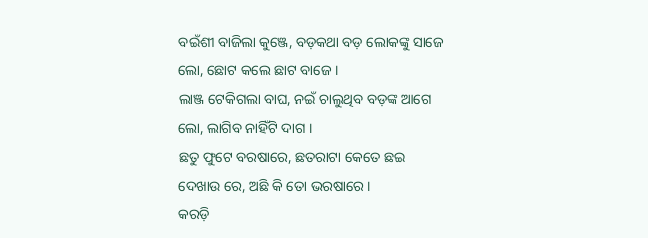ବଇଁଶୀ ବାଜିଲା କୁଞ୍ଜେ, ବଡ଼କଥା ବଡ଼ ଲୋକଙ୍କୁ ସାଜେ ଲୋ, ଛୋଟ କଲେ ଛାଟ ବାଜେ ।
ଲାଞ୍ଜ ଟେକିଗଲା ବାଘ, ନଇଁ ଚାଲୁଥିବ ବଡ଼ଙ୍କ ଆଗେ ଲୋ, ଲାଗିବ ନାହିଁଟି ଦାଗ ।
ଛତୁ ଫୁଟେ ବରଷାରେ, ଛତରାଟା କେତେ ଛଇ ଦେଖାଉ ରେ, ଅଛି କି ତୋ ଭରଷାରେ ।
କରଡ଼ି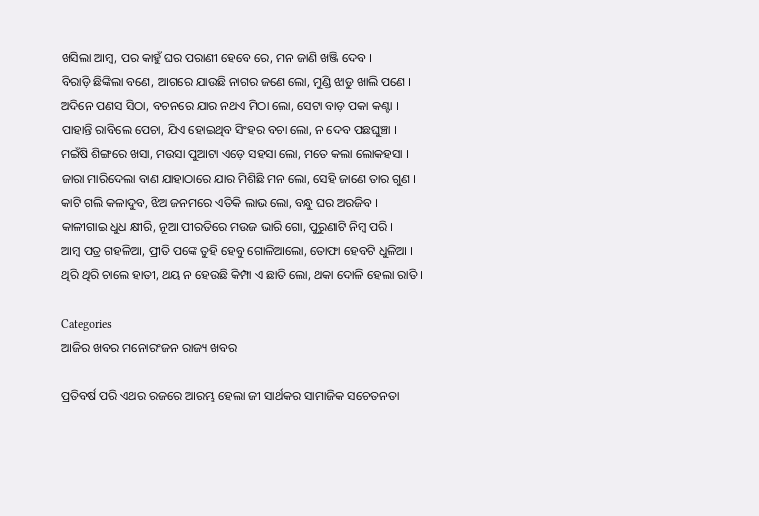ଖସିଲା ଆମ୍ବ, ପର କାହୁଁ ଘର ପରାଣୀ ହେବେ ରେ, ମନ ଜାଣି ଖଞ୍ଜି ଦେବ ।
ବିରାଡ଼ି ଛିଙ୍କିଲା ବଣେ, ଆଗରେ ଯାଉଛି ନାଗର ଜଣେ ଲୋ, ମୁଣ୍ଡି ଝାଡୁ ଖାଲି ପଣେ ।
ଅଦିନେ ପଣସ ସିଠା, ବଚନରେ ଯାର ନଥଏ ମିଠା ଲୋ, ସେଟା ବାଡ଼ ପକା କଣ୍ଟା ।
ପାହାନ୍ତି ରାବିଲେ ପେଚା, ଯିଏ ହୋଇଥିବ ସିଂହର ବଚା ଲୋ, ନ ଦେବ ପଛଘୁଞ୍ଚା ।
ମଇଁଷି ଶିଙ୍ଗରେ ଖସା, ମଉସା ପୁଆଟା ଏଡ଼େ ସହସା ଲୋ, ମତେ କଲା ଲୋକହସା ।
ଜାରା ମାରିଦେଲା ବାଣ ଯାହାଠାରେ ଯାର ମିଶିଛି ମନ ଲୋ, ସେହି ଜାଣେ ତାର ଗୁଣ ।
କାଟି ଗଲି କଳାଦୁବ, ଝିଅ ଜନମରେ ଏତିକି ଲାଭ ଲୋ, ବନ୍ଧୁ ଘର ଅରଜିବ ।
କାଳୀଗାଇ ଧୁଧ କ୍ଷୀରି, ନୂଆ ପୀରତିରେ ମଉଜ ଭାରି ଗୋ, ପୁରୁଣାଟି ନିମ୍ବ ପରି ।
ଆମ୍ବ ପତ୍ର ଗହଳିଆ, ପ୍ରୀତି ପଙ୍କେ ତୁହି ହେବୁ ଗୋଳିଆଲୋ, ତୋଫା ହେବଟି ଧୁଳିଆ ।
ଥିରି ଥିରି ଚାଲେ ହାତୀ, ଥୟ ନ ହେଉଛି କିମ୍ପା ଏ ଛାତି ଲୋ, ଥକା ଦୋଳି ହେଲା ରାତି ।

Categories
ଆଜିର ଖବର ମନୋରଂଜନ ରାଜ୍ୟ ଖବର

ପ୍ରତିବର୍ଷ ପରି ଏଥର ରଜରେ ଆରମ୍ଭ ହେଲା ଜୀ ସାର୍ଥକର ସାମାଜିକ ସଚେତନତା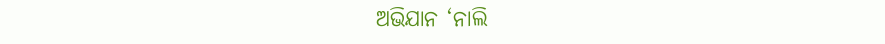ଅଭିଯାନ ‘ନାଲି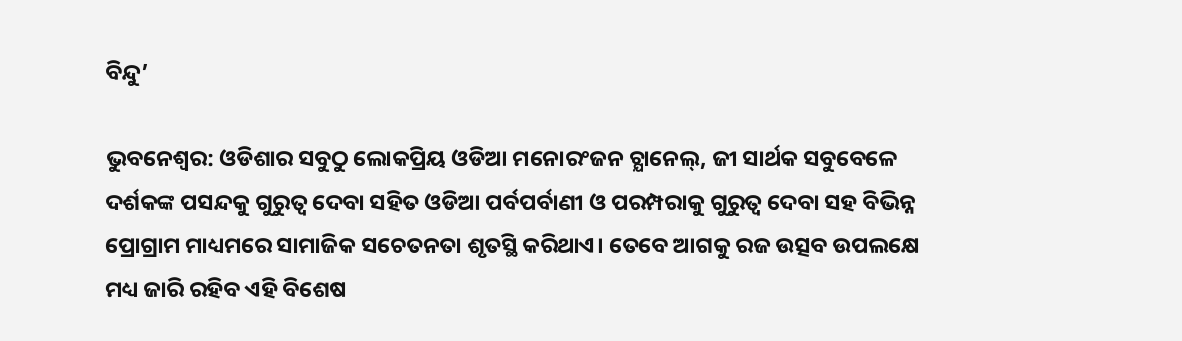ବିନ୍ଦୁ’

ଭୁବନେଶ୍ଵର: ଓଡିଶାର ସବୁଠୁ ଲୋକପ୍ରିୟ ଓଡିଆ ମନୋରଂଜନ ଚ୍ଯାନେଲ୍, ଜୀ ସାର୍ଥକ ସବୁବେଳେ ଦର୍ଶକଙ୍କ ପସନ୍ଦକୁ ଗୁରୁତ୍ବ ଦେବା ସହିତ ଓଡିଆ ପର୍ବପର୍ବାଣୀ ଓ ପରମ୍ପରାକୁ ଗୁରୁତ୍ବ ଦେବା ସହ ବିଭିନ୍ନ ପ୍ରୋଗ୍ରାମ ମାଧ୍ୟମରେ ସାମାଜିକ ସଚେତନତା ଶୃତସ୍ଥି କରିଥାଏ। ତେବେ ଆଗକୁ ରଜ ଉତ୍ସବ ଉପଲକ୍ଷେ ମଧ୍ୟ ଜାରି ରହିବ ଏହି ବିଶେଷ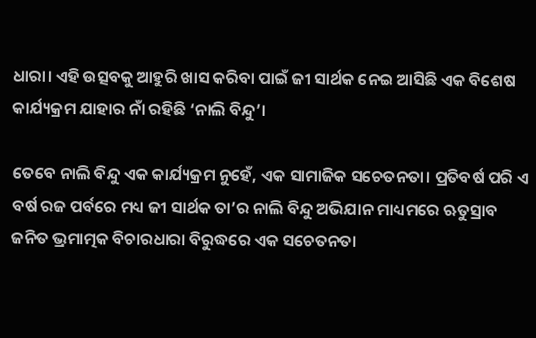ଧାରା। ଏହି ଉତ୍ସବକୁ ଆହୁରି ଖାସ କରିବା ପାଇଁ ଜୀ ସାର୍ଥକ ନେଇ ଆସିଛି ଏକ ବିଶେଷ କାର୍ଯ୍ୟକ୍ରମ ଯାହାର ନାଁ ରହିଛି ‘ନାଲି ବିନ୍ଦୁ’।

ତେବେ ନାଲି ବିନ୍ଦୁ ଏକ କାର୍ଯ୍ୟକ୍ରମ ନୁହେଁ, ଏକ ସାମାଜିକ ସଚେତନତା। ପ୍ରତିବର୍ଷ ପରି ଏ ବର୍ଷ ରଜ ପର୍ବରେ ମଧ୍ୟ ଜୀ ସାର୍ଥକ ତା’ର ନାଲି ବିନ୍ଦୁ ଅଭିଯାନ ମାଧ୍ୟମରେ ଋତୁସ୍ରାବ ଜନିତ ଭ୍ରମାତ୍ମକ ବିଚାରଧାରା ବିରୁଦ୍ଧରେ ଏକ ସଚେତନତା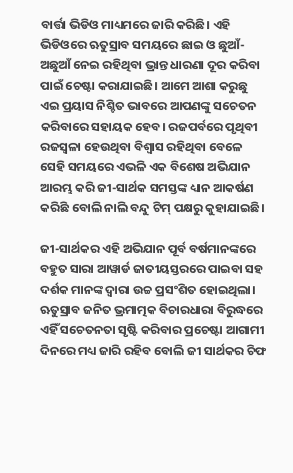ବାର୍ତ୍ତା ଭିଡିଓ ମାଧ୍ୟମରେ ଜାରି କରିଛି। ଏହି ଭିଡିଓରେ ଋତୁସ୍ରାବ ସମୟରେ ଛାଇ ଓ ଛୁଆଁ-ଅଛୁଆଁ ନେଇ ରହିଥିବା ଭ୍ରାନ୍ତ ଧାରଣା ଦୂର କରିବା ପାଇଁ ଚେଷ୍ଟା କରାଯାଇଛି। ଆମେ ଆଶା କରୁଛୁ ଏଇ ପ୍ରୟାସ ନିଶ୍ଚିତ ଭାବରେ ଆପଣଙ୍କୁ ସଚେତନ କରିବାରେ ସହାୟକ ହେବ। ରଜପର୍ବରେ ପୃଥିବୀ ରଜସ୍ବଳା ହେଉଥିବା ବିଶ୍ୱାସ ରହିଥିବା ବେଳେ ସେହି ସମୟରେ ଏଭଳି ଏକ ବିଶେଷ ଅଭିଯାନ ଆରମ୍ଭ କରି ଜୀ-ସାର୍ଥକ ସମସ୍ତଙ୍କ ଧ୍ୟାନ ଆକର୍ଷଣ କରିଛି ବୋଲି ନାଲି ବନ୍ଦୁ ଟିମ୍‌ ପକ୍ଷରୁ କୁହାଯାଇଛି।

ଜୀ-ସାର୍ଥକର ଏହି ଅଭିଯାନ ପୂର୍ବ ବର୍ଷମାନଙ୍କରେ ବହୁତ ସାରା ଆୱାର୍ଡ ଜାତୀୟସ୍ତରରେ ପାଇବା ସହ ଦର୍ଶକ ମାନଙ୍କ ଦ୍ୱାରା ଉଚ୍ଚ ପ୍ରସଂଶିତ ହୋଇଥିଲା। ଋତୁସ୍ରାବ ଜନିତ ଭ୍ରମାତ୍ମକ ବିଚାରଧାରା ବିରୁଦ୍ଧରେ ଏହିଁ ସଚେତନତା ସୃଷ୍ଟି କରିବାର ପ୍ରଚେଷ୍ଟା ଆଗାମୀ ଦିନରେ ମଧ୍ୟ ଜାରି ରହିବ ବୋଲି ଜୀ ସାର୍ଥକର ଚିଫ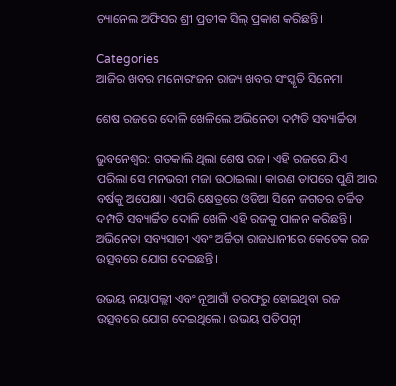ଚ୍ୟାନେଲ ଅଫିସର ଶ୍ରୀ ପ୍ରତୀକ ସିଲ୍ ପ୍ରକାଶ କରିଛନ୍ତି।

Categories
ଆଜିର ଖବର ମନୋରଂଜନ ରାଜ୍ୟ ଖବର ସଂସ୍କୃତି ସିନେମା

ଶେଷ ରଜରେ ଦୋଳି ଖେଳିଲେ ଅଭିନେତା ଦମ୍ପତି ସବ୍ୟାର୍ଚ୍ଚିତା

ଭୁବନେଶ୍ବର: ଗତକାଲି ଥିଲା ଶେଷ ରଜ। ଏହି ରଜରେ ଯିଏ ପରିଲା ସେ ମନଭରୀ ମଜା ଉଠାଇଲା। କାରଣ ତାପରେ ପୁଣି ଆର ବର୍ଷକୁ ଅପେକ୍ଷା। ଏପରି କ୍ଷେତ୍ରରେ ଓଡିଆ ସିନେ ଜଗତର ଚର୍ଚ୍ଚିତ ଦମ୍ପତି ସବ୍ୟାର୍ଚ୍ଚିତ ଦୋଳି ଖେଳି ଏହି ରଜକୁ ପାଳନ କରିଛନ୍ତି। ଅଭିନେତା ସବ୍ୟସାଚୀ ଏବଂ ଅର୍ଚ୍ଚିତା ରାଜଧାନୀରେ କେତେକ ରଜ ଉତ୍ସବରେ ଯୋଗ ଦେଇଛନ୍ତି।

ଉଭୟ ନୟାପଲ୍ଲୀ ଏବଂ ନୂଆଗାଁ ତରଫରୁ ହୋଇଥିବା ରଜ ଉତ୍ସବରେ ଯୋଗ ଦେଇଥିଲେ। ଉଭୟ ପତିପତ୍ନୀ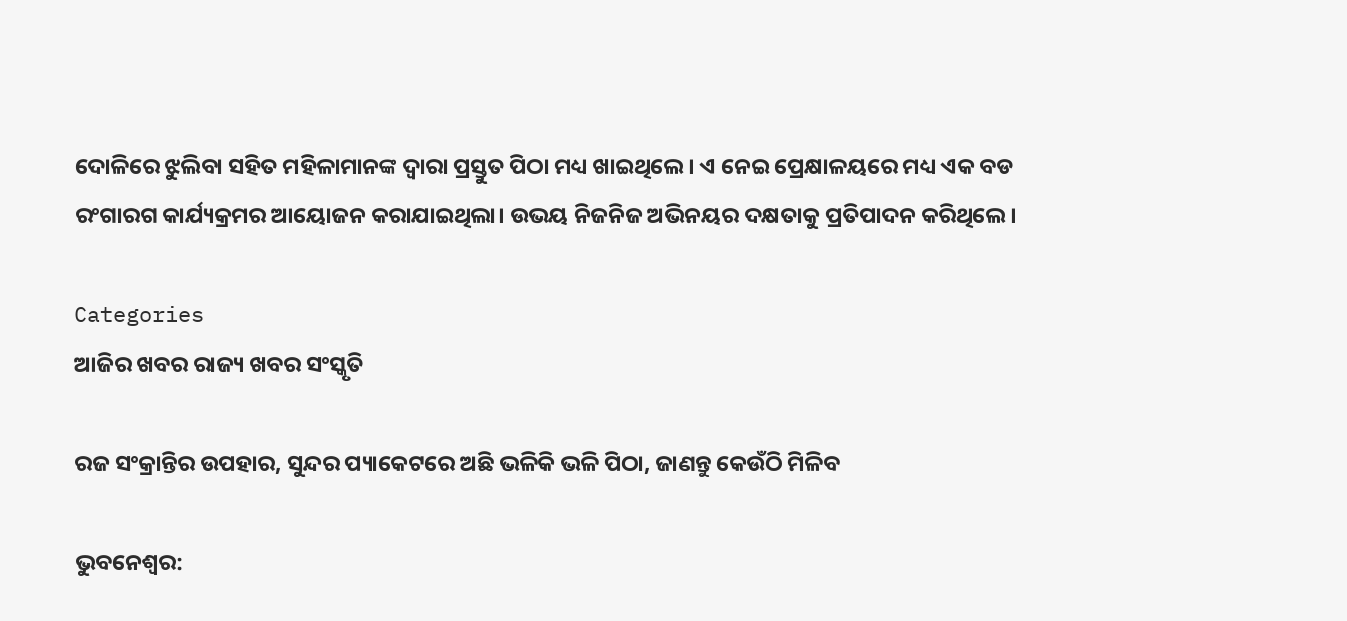ଦୋଳିରେ ଝୁଲିବା ସହିତ ମହିଳାମାନଙ୍କ ଦ୍ବାରା ପ୍ରସ୍ତୁତ ପିଠା ମଧ୍ୟ ଖାଇଥିଲେ। ଏ ନେଇ ପ୍ରେକ୍ଷାଳୟରେ ମଧ୍ୟ ଏକ ବଡ ରଂଗାରଗ କାର୍ଯ୍ୟକ୍ରମର ଆୟୋଜନ କରାଯାଇଥିଲା। ଉଭୟ ନିଜନିଜ ଅଭିନୟର ଦକ୍ଷତାକୁ ପ୍ରତିପାଦନ କରିଥିଲେ।

Categories
ଆଜିର ଖବର ରାଜ୍ୟ ଖବର ସଂସ୍କୃତି

ରଜ ସଂକ୍ରାନ୍ତିର ଉପହାର, ସୁନ୍ଦର ପ୍ୟାକେଟରେ ଅଛି ଭଳିକି ଭଳି ପିଠା, ଜାଣନ୍ତୁ କେଉଁଠି ମିଳିବ

ଭୁବନେଶ୍ବର: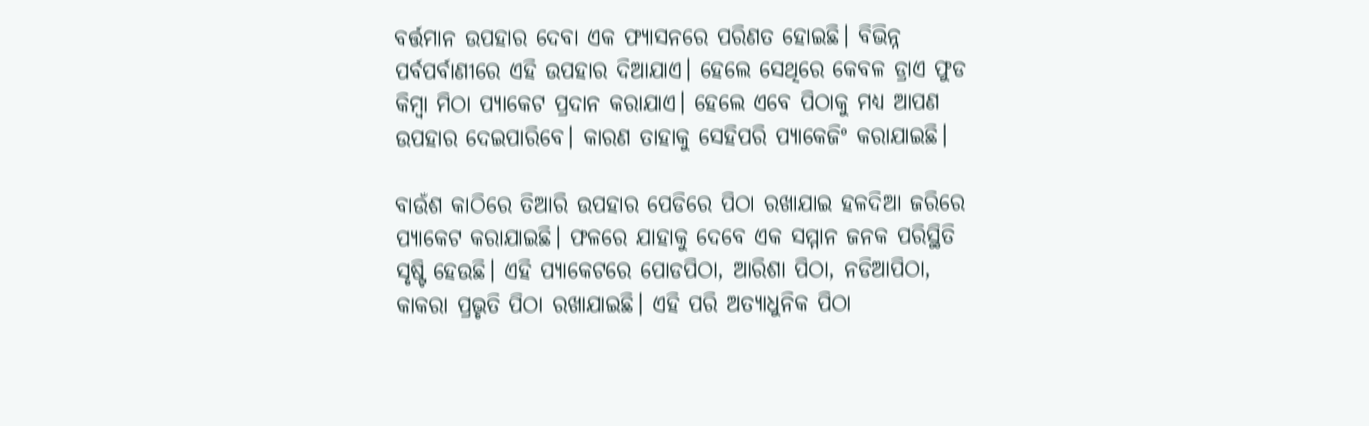ବର୍ତ୍ତମାନ ଉପହାର ଦେବା ଏକ ଫ୍ୟାସନରେ ପରିଣତ ହୋଇଛି। ବିଭିନ୍ନ ପର୍ବପର୍ବାଣୀରେ ଏହି ଉପହାର ଦିଆଯାଏ। ହେଲେ ସେଥିରେ କେବଳ ଡ୍ରାଏ ଫୁଡ କିମ୍ବା ମିଠା ପ୍ୟାକେଟ ପ୍ରଦାନ କରାଯାଏ। ହେଲେ ଏବେ ପିଠାକୁ ମଧ୍ୟ ଆପଣ ଉପହାର ଦେଇପାରିବେ। କାରଣ ତାହାକୁ ସେହିପରି ପ୍ୟାକେଜିଂ କରାଯାଇଛି।

ବାଉଁଶ କାଠିରେ ତିଆରି ଉପହାର ପେଡିରେ ପିଠା ରଖାଯାଇ ହଳଦିଆ ଜରିରେ ପ୍ୟାକେଟ କରାଯାଇଛି। ଫଳରେ ଯାହାକୁ ଦେବେ ଏକ ସମ୍ମାନ ଜନକ ପରିସ୍ଥିତି ସୃଷ୍ଟି ହେଉଛି। ଏହି ପ୍ୟାକେଟରେ ପୋଡପିଠା, ଆରିଶା ପିଠା, ନଡିଆପିଠା, କାକରା ପ୍ରଭୃତି ପିଠା ରଖାଯାଇଛି। ଏହି ପରି ଅତ୍ୟାଧୁନିକ ପିଠା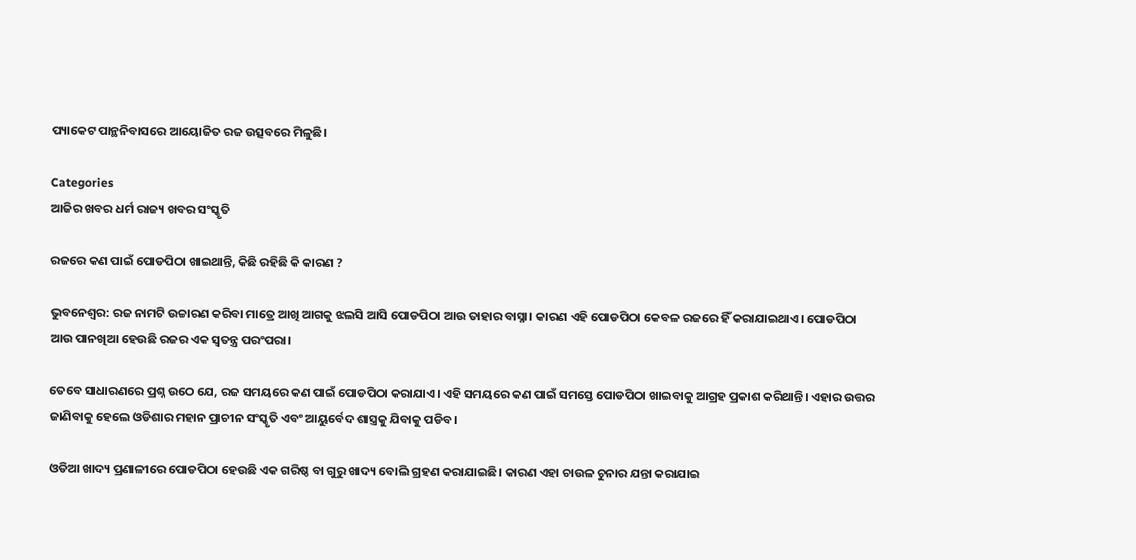ପ୍ୟାକେଟ ପାନ୍ଥନିବାସରେ ଆୟୋଜିତ ରଜ ଉତ୍ସବରେ ମିଳୁଛି।

Categories
ଆଜିର ଖବର ଧର୍ମ ରାଜ୍ୟ ଖବର ସଂସ୍କୃତି

ରଜରେ କଣ ପାଇଁ ପୋଡପିଠା ଖାଇଥାନ୍ତି, କିଛି ରହିଛି କି କାରଣ ?

ଭୁବନେଶ୍ବର: ରଜ ନାମଟି ଉଚ୍ଚାରଣ କରିବା ମାତ୍ରେ ଆଖି ଆଗକୁ ଝଲସି ଆସି ପୋଡପିଠା ଆଉ ତାହାର ବାସ୍ନା। କାରଣ ଏହି ପୋଡପିଠା କେବଳ ରଜରେ ହିଁ କରାଯାଇଥାଏ। ପୋଡପିଠା ଆଉ ପାନଖିଆ ହେଉଛି ରଜର ଏକ ସ୍ବତନ୍ତ୍ର ପରଂପରା।

ତେବେ ସାଧାରଣରେ ପ୍ରଶ୍ନ ଉଠେ ଯେ, ରଜ ସମୟରେ କଣ ପାଇଁ ପୋଡପିଠା କରାଯାଏ। ଏହି ସମୟରେ କଣ ପାଇଁ ସମସ୍ତେ ପୋଡପିଠା ଖାଇବାକୁ ଆଗ୍ରହ ପ୍ରକାଶ କରିଥାନ୍ତି। ଏହାର ଉତ୍ତର ଜାଣିବାକୁ ହେଲେ ଓଡିଶାର ମହାନ ପ୍ରାଚୀନ ସଂସ୍କୃତି ଏବଂ ଆୟୁର୍ବେଦ ଶାସ୍ତ୍ରକୁ ଯିବାକୁ ପଡିବ।

ଓଡିଆ ଖାଦ୍ୟ ପ୍ରଣାଳୀରେ ପୋଡପିଠା ହେଉଛି ଏକ ଗରିଷ୍ଠ ବା ଗୁରୁ ଖାଦ୍ୟ ବୋଲି ଗ୍ରହଣ କରାଯାଇଛି। କାରଣ ଏହା ଚାଉଳ ଚୁନାର ଯନ୍ତା କରାଯାଇ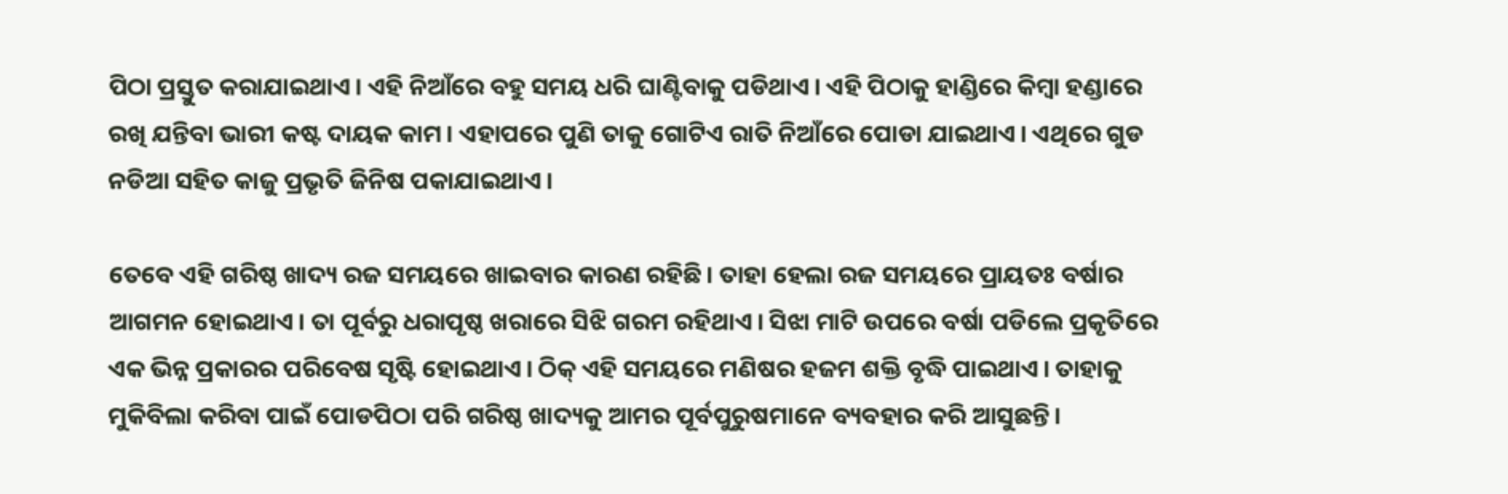ପିଠା ପ୍ରସ୍ତୁତ କରାଯାଇଥାଏ। ଏହି ନିଆଁରେ ବହୁ ସମୟ ଧରି ଘାଣ୍ଟିବାକୁ ପଡିଥାଏ। ଏହି ପିଠାକୁ ହାଣ୍ଡିରେ କିମ୍ବା ହଣ୍ଡାରେ ରଖି ଯନ୍ତିବା ଭାରୀ କଷ୍ଟ ଦାୟକ କାମ। ଏହାପରେ ପୁଣି ତାକୁ ଗୋଟିଏ ରାତି ନିଆଁରେ ପୋଡା ଯାଇଥାଏ। ଏଥିରେ ଗୁଡ ନଡିଆ ସହିତ କାଜୁ ପ୍ରଭୃତି ଜିନିଷ ପକାଯାଇଥାଏ।

ତେବେ ଏହି ଗରିଷ୍ଠ ଖାଦ୍ୟ ରଜ ସମୟରେ ଖାଇବାର କାରଣ ରହିଛି। ତାହା ହେଲା ରଜ ସମୟରେ ପ୍ରାୟତଃ ବର୍ଷାର ଆଗମନ ହୋଇଥାଏ। ତା ପୂର୍ବରୁ ଧରାପୃଷ୍ଠ ଖରାରେ ସିଝି ଗରମ ରହିଥାଏ। ସିଝା ମାଟି ଉପରେ ବର୍ଷା ପଡିଲେ ପ୍ରକୃତିରେ ଏକ ଭିନ୍ନ ପ୍ରକାରର ପରିବେଷ ସୃଷ୍ଟି ହୋଇଥାଏ। ଠିକ୍ ଏହି ସମୟରେ ମଣିଷର ହଜମ ଶକ୍ତି ବୃଦ୍ଧି ପାଇଥାଏ। ତାହାକୁ ମୁକିବିଲା କରିବା ପାଇଁ ପୋଡପିଠା ପରି ଗରିଷ୍ଠ ଖାଦ୍ୟକୁ ଆମର ପୂର୍ବପୁରୁଷମାନେ ବ୍ୟବହାର କରି ଆସୁଛନ୍ତି।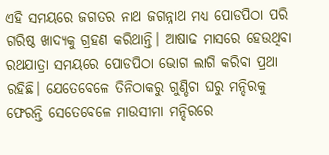ଏହି ସମୟରେ ଜଗତର ନାଥ ଜଗନ୍ନାଥ ମଧ୍ୟ ପୋଡପିଠା ପରି ଗରିଷ୍ଠ ଖାଦ୍ୟକୁ ଗ୍ରହଣ କରିଥାନ୍ତି। ଆଷାଢ ମାସରେ ହେଉଥିବା ରଥଯାତ୍ରା ସମୟରେ ପୋଡପିଠା ଭୋଗ ଲାଗି କରିବା ପ୍ରଥା ରହିଛି। ଯେତେବେଳେ ତିନିଠାକରୁ ଗୁଣ୍ଡିଚା ଘରୁ ମନ୍ଦିରକୁ ଫେରନ୍ତି ସେତେବେଳେ ମାଉସୀମା ମନ୍ଦିରରେ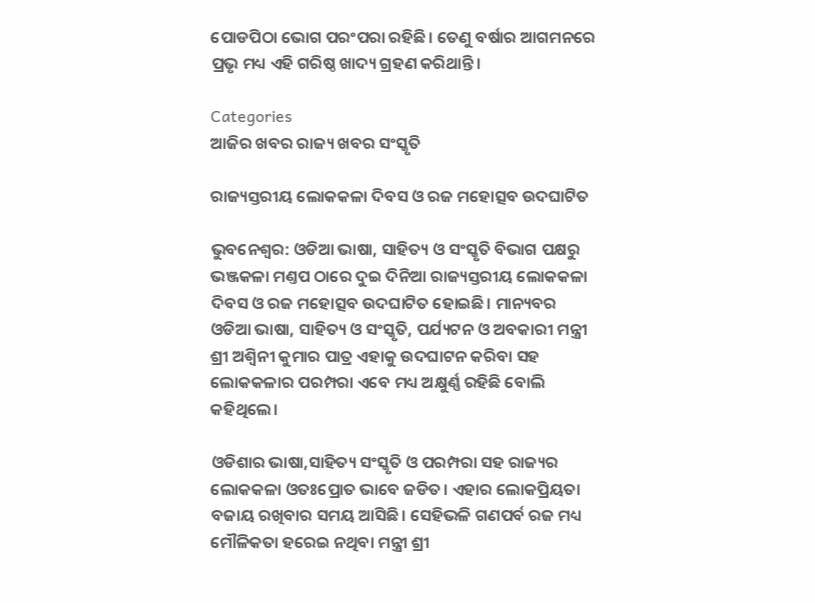ପୋଡପିଠା ଭୋଗ ପରଂପରା ରହିଛି। ତେଣୁ ବର୍ଷାର ଆଗମନରେ ପ୍ରଭୃ ମଧ୍ୟ ଏହି ଗରିଷ୍ଠ ଖାଦ୍ୟ ଗ୍ରହଣ କରିଥାନ୍ତି।

Categories
ଆଜିର ଖବର ରାଜ୍ୟ ଖବର ସଂସ୍କୃତି

ରାଜ୍ୟସ୍ତରୀୟ ଲୋକକଳା ଦିବସ ଓ ରଜ ମହୋତ୍ସବ ଉଦଘାଟିତ

ଭୁବନେଶ୍ବର: ଓଡିଆ ଭାଷା, ସାହିତ୍ୟ ଓ ସଂସ୍କୃତି ବିଭାଗ ପକ୍ଷରୁ ଭଞ୍ଜକଳା ମଣ୍ତପ ଠାରେ ଦୁଇ ଦିନିଆ ରାଜ୍ୟସ୍ତରୀୟ ଲୋକକଳା ଦିବସ ଓ ରଜ ମହୋତ୍ସବ ଉଦଘାଟିତ ହୋଇଛି। ମାନ୍ୟବର ଓଡିଆ ଭାଷା, ସାହିତ୍ୟ ଓ ସଂସ୍କୃତି, ପର୍ଯ୍ୟଟନ ଓ ଅବକାରୀ ମନ୍ତ୍ରୀ ଶ୍ରୀ ଅଶ୍ବିନୀ କୁମାର ପାତ୍ର ଏହାକୁ ଉଦଘାଟନ କରିବା ସହ ଲୋକକଳାର ପରମ୍ପରା ଏବେ ମଧ୍ୟ ଅକ୍ଷୁର୍ଣ୍ଣ ରହିଛି ବୋଲି କହିଥିଲେ।

ଓଡିଶାର ଭାଷା,ସାହିତ୍ୟ ସଂସ୍କୃତି ଓ ପରମ୍ପରା ସହ ରାଜ୍ୟର ଲୋକକଳା ଓତଃପ୍ରୋତ ଭାବେ ଜଡିତ। ଏହାର ଲୋକପ୍ରିୟତା ବଜାୟ ରଖିବାର ସମୟ ଆସିଛି। ସେହିଭଳି ଗଣପର୍ବ ରଜ ମଧ୍ୟ ମୌଳିକତା ହରେଇ ନଥିବା ମନ୍ତ୍ରୀ ଶ୍ରୀ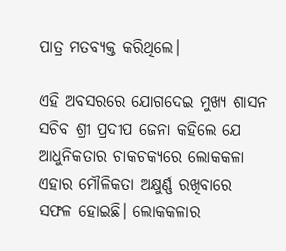ପାତ୍ର ମତବ୍ୟକ୍ତ କରିଥିଲେ।

ଏହି ଅବସରରେ ଯୋଗଦେଇ ମୁଖ୍ୟ ଶାସନ ସଚିବ ଶ୍ରୀ ପ୍ରଦୀପ ଜେନା କହିଲେ ଯେ ଆଧୁନିକତାର ଚାକଚକ୍ୟରେ ଲୋକକଳା ଏହାର ମୌଳିକତା ଅକ୍ଷୁର୍ଣ୍ଣ ରଖିବାରେ ସଫଳ ହୋଇଛି। ଲୋକକଳାର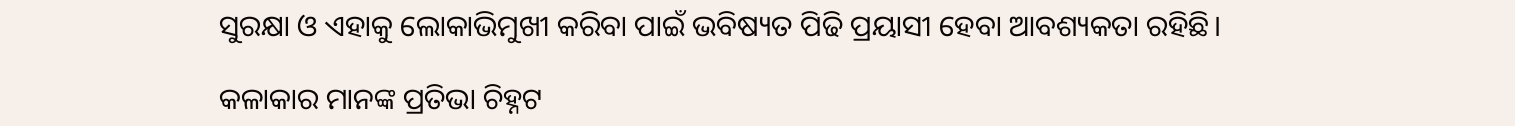ସୁରକ୍ଷା ଓ ଏହାକୁ ଲୋକାଭିମୁଖୀ କରିବା ପାଇଁ ଭବିଷ୍ୟତ ପିଢି ପ୍ରୟାସୀ ହେବା ଆବଶ୍ୟକତା ରହିଛି।

କଳାକାର ମାନଙ୍କ ପ୍ରତିଭା ଚିହ୍ନଟ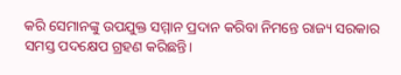କରି ସେମାନଙ୍କୁ ଉପଯୁକ୍ତ ସମ୍ମାନ ପ୍ରଦାନ କରିବା ନିମନ୍ତେ ରାଜ୍ୟ ସରକାର ସମସ୍ତ ପଦକ୍ଷେପ ଗ୍ରହଣ କରିଛନ୍ତି।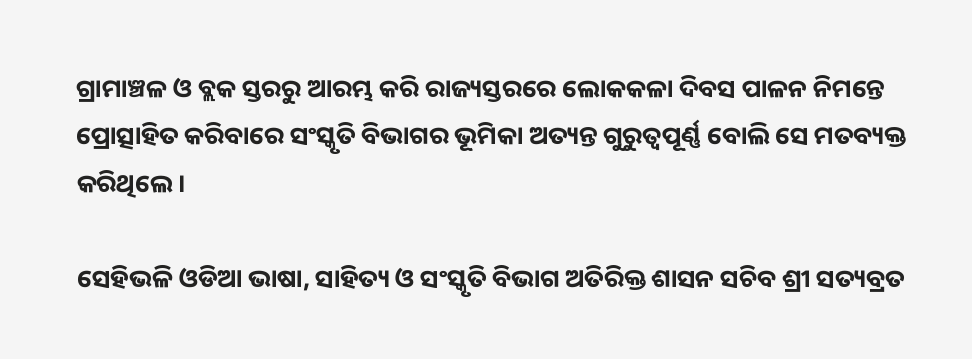ଗ୍ରାମାଞ୍ଚଳ ଓ ବ୍ଲକ ସ୍ତରରୁ ଆରମ୍ଭ କରି ରାଜ୍ୟସ୍ତରରେ ଲୋକକଳା ଦିବସ ପାଳନ ନିମନ୍ତେ ପ୍ରୋତ୍ସାହିତ କରିବାରେ ସଂସ୍କୃତି ବିଭାଗର ଭୂମିକା ଅତ୍ୟନ୍ତ ଗୁରୁତ୍ବପୂର୍ଣ୍ଣ ବୋଲି ସେ ମତବ୍ୟକ୍ତ କରିଥିଲେ।

ସେହିଭଳି ଓଡିଆ ଭାଷା, ସାହିତ୍ୟ ଓ ସଂସ୍କୃତି ବିଭାଗ ଅତିରିକ୍ତ ଶାସନ ସଚିବ ଶ୍ରୀ ସତ୍ୟବ୍ରତ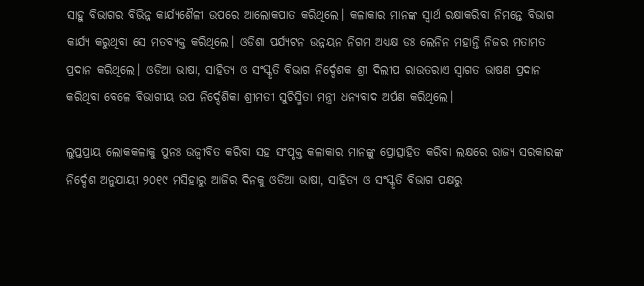ସାହୁ ବିଭାଗର ବିଭିନ୍ନ କାର୍ଯ୍ୟଶୈଳୀ ଉପରେ ଆଲୋକପାତ କରିଥିଲେ। କଳାକାର ମାନଙ୍କ ସ୍ବାର୍ଥ ରକ୍ଷାକରିବା ନିମନ୍ତେ ବିଭାଗ କାର୍ଯ୍ୟ କରୁଥିବା ସେ ମତବ୍ୟକ୍ତ କରିଥିଲେ। ଓଡିଶା ପର୍ଯ୍ୟଟନ ଉନ୍ନୟନ ନିଗମ ଅଧ୍ୟକ୍ଷ ଡଃ ଲେନିନ ମହାନ୍ତି ନିଜର ମତାମତ ପ୍ରଦାନ କରିଥିଲେ। ଓଡିଆ ଭାଷା, ସାହିତ୍ୟ ଓ ସଂସ୍କୃତି ବିଭାଗ ନିର୍ଦ୍ଦେଶକ ଶ୍ରୀ ଦିଲୀପ ରାଉତରାଏ ସ୍ବାଗତ ଭାଷଣ ପ୍ରଦାନ କରିଥିବା ବେଳେ ବିଭାଗୀୟ ଉପ ନିର୍ଦ୍ଦେଶିକା ଶ୍ରୀମତୀ ସୁଚିସ୍ମିତା ମନ୍ତ୍ରୀ ଧନ୍ୟବାଦ ଅର୍ପଣ କରିଥିଲେ।

ଲୁପ୍ତପ୍ରାୟ ଲୋକକଳାକୁ ପୁନଃ ଉଜ୍ବୀବିତ କରିବା ସହ ସଂପୃକ୍ତ କଳାକାର ମାନଙ୍କୁ ପ୍ରୋତ୍ସାହିତ କରିବା ଲକ୍ଷରେ ରାଜ୍ୟ ସରକାରଙ୍କ ନିର୍ଦ୍ଦେଶ ଅନୁଯାୟୀ ୨୦୧୯ ମସିହାରୁ ଆଜିର ଦିନକୁ ଓଡିଆ ଭାଷା, ସାହିତ୍ୟ ଓ ସଂସ୍କୃତି ବିଭାଗ ପକ୍ଷରୁ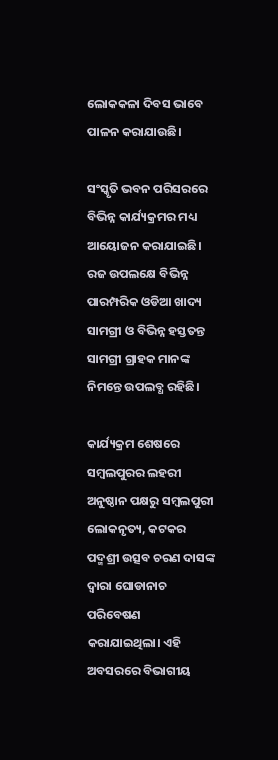ଲୋକକଳା ଦିବସ ଭାବେ ପାଳନ କରାଯାଉଛି।

ସଂସ୍କୃତି ଭବନ ପରିସରରେ ବିଭିନ୍ନ କାର୍ଯ୍ୟକ୍ରମର ମଧ୍ୟ ଆୟୋଜନ କରାଯାଇଛି। ରଜ ଉପଲକ୍ଷେ ବିଭିନ୍ନ ପାରମ୍ପରିକ ଓଡିଆ ଖାଦ୍ୟ ସାମଗ୍ରୀ ଓ ବିଭିନ୍ନ ହସ୍ତତନ୍ତ ସାମଗ୍ରୀ ଗ୍ରାହକ ମାନଙ୍କ ନିମନ୍ତେ ଉପଲବ୍ଧ ରହିଛି।

କାର୍ଯ୍ୟକ୍ରମ ଶେଷରେ ସମ୍ବଲପୁରର ଲହରୀ ଅନୁଷ୍ଠାନ ପକ୍ଷରୁ ସମ୍ବଲପୁରୀ ଲୋକନୃତ୍ୟ, କଟକର ପଦ୍ମଶ୍ରୀ ଉତ୍ସବ ଚରଣ ଦାସଙ୍କ ଦ୍ବାରା ଘୋଡାନାଚ ପରିବେଷଣ କରାଯାଇଥିଲା। ଏହି ଅବସରରେ ବିଭାଗୀୟ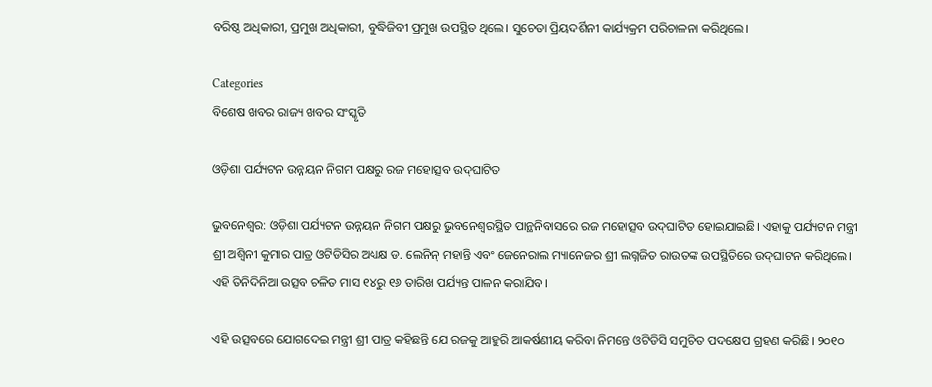ବରିଷ୍ଠ ଅଧିକାରୀ, ପ୍ରମୁଖ ଅଧିକାରୀ, ବୁଦ୍ଧିଜିବୀ ପ୍ରମୁଖ ଉପସ୍ଥିତ ଥିଲେ। ସୁଚେତା ପ୍ରିୟଦର୍ଶିନୀ କାର୍ଯ୍ୟକ୍ରମ ପରିଚାଳନା କରିଥିଲେ।

Categories
ବିଶେଷ ଖବର ରାଜ୍ୟ ଖବର ସଂସ୍କୃତି

ଓଡ଼ିଶା ପର୍ଯ୍ୟଟନ ଉନ୍ନୟନ ନିଗମ ପକ୍ଷରୁ ରଜ ମହୋତ୍ସବ ଉଦ୍‌ଘାଟିତ

ଭୁବନେଶ୍ୱର: ଓଡ଼ିଶା ପର୍ଯ୍ୟଟନ ଉନ୍ନୟନ ନିଗମ ପକ୍ଷରୁ ଭୁବନେଶ୍ୱରସ୍ଥିତ ପାନ୍ଥନିବାସରେ ରଜ ମହୋତ୍ସବ ଉଦ୍‌ଘାଟିତ ହୋଇଯାଇଛି। ଏହାକୁ ପର୍ଯ୍ୟଟନ ମନ୍ତ୍ରୀ ଶ୍ରୀ ଅଶ୍ୱିନୀ କୁମାର ପାତ୍ର ଓଟିଡିସିର ଅଧ୍ୟକ୍ଷ ଡ. ଲେନିନ୍‌ ମହାନ୍ତି ଏବଂ ଜେନେରାଲ ମ୍ୟାନେଜର ଶ୍ରୀ ଲଗ୍ନଜିତ ରାଉତଙ୍କ ଉପସ୍ଥିତିରେ ଉଦ୍‌ଘାଟନ କରିଥିଲେ। ଏହି ତିନିଦିନିଆ ଉତ୍ସବ ଚଳିତ ମାସ ୧୪ରୁ ୧୬ ତାରିଖ ପର୍ଯ୍ୟନ୍ତ ପାଳନ କରାଯିବ।

ଏହି ଉତ୍ସବରେ ଯୋଗଦେଇ ମନ୍ତ୍ରୀ ଶ୍ରୀ ପାତ୍ର କହିଛନ୍ତି ଯେ ରଜକୁ ଆହୁରି ଆକର୍ଷଣୀୟ କରିବା ନିମନ୍ତେ ଓଟିଡିସି ସମୁଚିତ ପଦକ୍ଷେପ ଗ୍ରହଣ କରିଛି। ୨୦୧୦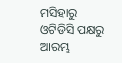ମସିହାରୁ ଓଟିଡିସି ପକ୍ଷରୁ ଆରମ୍ଭ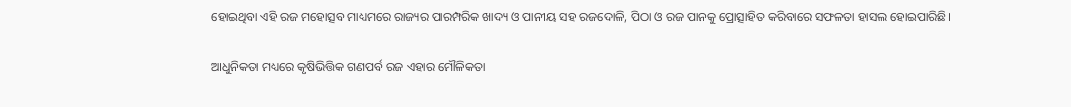ହୋଇଥିବା ଏହି ରଜ ମହୋତ୍ସବ ମାଧ୍ୟମରେ ରାଜ୍ୟର ପାରମ୍ପରିକ ଖାଦ୍ୟ ଓ ପାନୀୟ ସହ ରଜଦୋଳି, ପିଠା ଓ ରଜ ପାନକୁ ପ୍ରୋତ୍ସାହିତ କରିବାରେ ସଫଳତା ହାସଲ ହୋଇପାରିଛି।

ଆଧୁନିକତା ମଧ୍ୟରେ କୃଷିଭିତ୍ତିକ ଗଣପର୍ବ ରଜ ଏହାର ମୌଳିକତା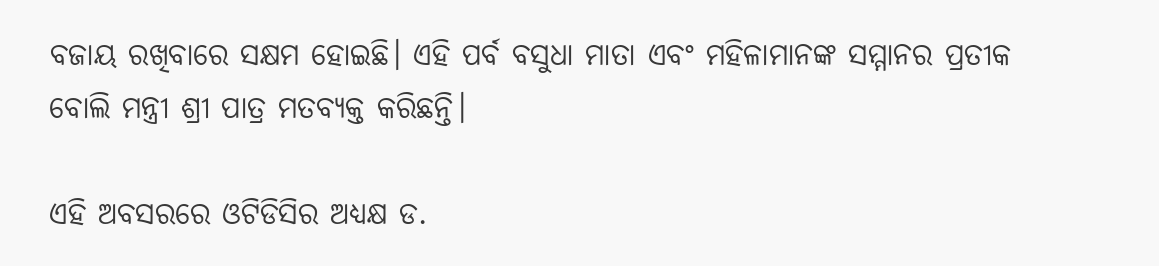ବଜାୟ ରଖିବାରେ ସକ୍ଷମ ହୋଇଛି। ଏହି ପର୍ବ ବସୁଧା ମାତା ଏବଂ ମହିଳାମାନଙ୍କ ସମ୍ମାନର ପ୍ରତୀକ ବୋଲି ମନ୍ତ୍ରୀ ଶ୍ରୀ ପାତ୍ର ମତବ୍ୟକ୍ତ କରିଛନ୍ତି।

ଏହି ଅବସରରେ ଓଟିଡିସିର ଅଧ୍ୟକ୍ଷ ଡ.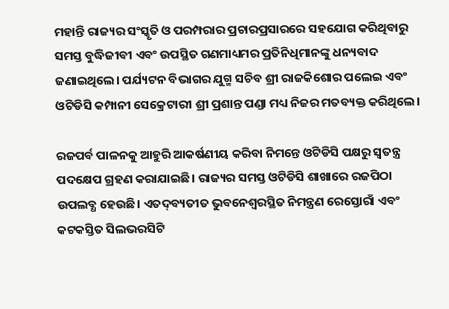ମହାନ୍ତି ରାଜ୍ୟର ସଂସ୍କୃତି ଓ ପରମ୍ପରାର ପ୍ରଚାରପ୍ରସାରରେ ସହଯୋଗ କରିଥିବାରୁ ସମସ୍ତ ବୁଦ୍ଧିଜୀବୀ ଏବଂ ଉପସ୍ଥିତ ଗଣମାଧ୍ୟମର ପ୍ରତିନିଧିମାନଙ୍କୁ ଧନ୍ୟବାଦ ଜଣାଇଥିଲେ। ପର୍ଯ୍ୟଟନ ବିଭାଗର ଯୁଗ୍ମ ସଚିବ ଶ୍ରୀ ରାଜକିଶୋର ପଲେଇ ଏବଂ ଓଟିଡିସି କମ୍ପାନୀ ସେକ୍ରେଟାରୀ ଶ୍ରୀ ପ୍ରଶାନ୍ତ ପଣ୍ଡା ମଧ୍ୟ ନିଜର ମତବ୍ୟକ୍ତ କରିଥିଲେ।

ରଜପର୍ବ ପାଳନକୁ ଆହୁରି ଆକର୍ଷଣୀୟ କରିବା ନିମନ୍ତେ ଓଟିଡିସି ପକ୍ଷରୁ ସ୍ୱତନ୍ତ୍ର ପଦକ୍ଷେପ ଗ୍ରହଣ କରାଯାଇଛି। ରାଜ୍ୟର ସମସ୍ତ ଓଟିଡିସି ଶାଖାରେ ରଜପିଠା ଉପଲବ୍ଧ ହେଉଛି। ଏତଦ୍‌ବ୍ୟତୀତ ଭୁବନେଶ୍ୱରସ୍ଥିତ ନିମନ୍ତ୍ରଣ ରେସ୍ତୋରାଁ ଏବଂ କଟକସ୍ତିତ ସିଲଭରସିଟି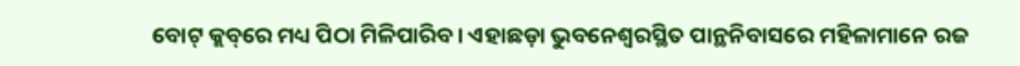ବୋଟ୍‌ କ୍ଲବ୍‌ରେ ମଧ୍ୟ ପିଠା ମିଳିପାରିବ। ଏହାଛଡ଼ା ଭୁବନେଶ୍ୱରସ୍ଥିତ ପାନ୍ଥନିବାସରେ ମହିଳାମାନେ ରଜ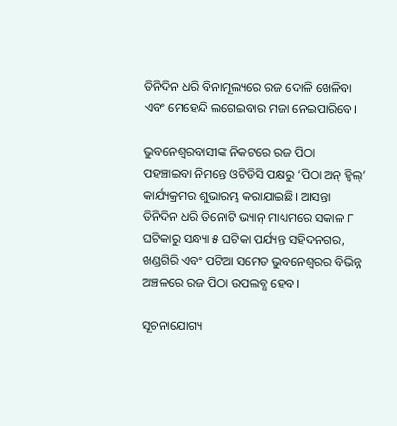ତିନିଦିନ ଧରି ବିନାମୂଲ୍ୟରେ ରଜ ଦୋଳି ଖେଳିବା ଏବଂ ମେହେନ୍ଦି ଲଗେଇବାର ମଜା ନେଇପାରିବେ।

ଭୁବନେଶ୍ୱରବାସୀଙ୍କ ନିକଟରେ ରଜ ପିଠା ପହଞ୍ଚାଇବା ନିମନ୍ତେ ଓଟିଡିସି ପକ୍ଷରୁ ‘ପିଠା ଅନ୍‌ ହ୍ୱିଲ୍‌’ କାର୍ଯ୍ୟକ୍ରମର ଶୁଭାରମ୍ଭ କରାଯାଇଛି। ଆସନ୍ତା ତିନିଦିନ ଧରି ତିନୋଟି ଭ୍ୟାନ୍‌ ମାଧ୍ୟମରେ ସକାଳ ୮ ଘଟିକାରୁ ସନ୍ଧ୍ୟା ୫ ଘଟିକା ପର୍ଯ୍ୟନ୍ତ ସହିଦନଗର, ଖଣ୍ଡଗିରି ଏବଂ ପଟିଆ ସମେତ ଭୁବନେଶ୍ୱରର ବିଭିନ୍ନ ଅଞ୍ଚଳରେ ରଜ ପିଠା ଉପଲବ୍ଧ ହେବ।

ସୂଚନାଯୋଗ୍ୟ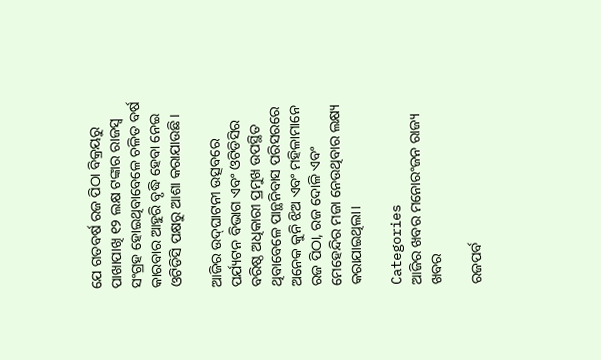ଯେ ଗତବର୍ଷ ରଜ ପିଠା ବିକ୍ରୟରୁ ପାଖାପାଖି ୧୨ ଲକ୍ଷ ଟଙ୍କାର ରାଜସ୍ୱ ସଂଗ୍ରହ ହୋଇଥିବାବେଳେ ଚଳିତ ବର୍ଷ କାରବାର ଆହୁରି ବୃଦ୍ଧି ହେବା ନେଇ ଓଟିଡିସି ପକ୍ଷରୁ ଆଶା କରାଯାଉଛି।

ଆଜିର ଉଦ୍‌ଘାଟନୀ ଉତ୍ସବରେ ପର୍ଯ୍ୟଟନ ବିଭାଗ ଏବଂ ଓଟିଡିସିର ବରିଷ୍ଠ ଅଧିକାରୀ ପ୍ରମୁଖ ଉପସ୍ଥିତ ଥିବାବେଳେ ପାନ୍ଥନିବାସ ପରିସରରେ ଅନେକ କୁନି ଝିଅ ଏବଂ ମହିଳାମାନେ ରଜ ପିଠା, ରଜ ଦୋଳି ଏବଂ ମେହେନ୍ଦିର ମଜା ନେଉଥିବାର ଲକ୍ଷ୍ୟ କରାଯାଇଥିଲା।

Categories
ଆଜିର ଖବର ମନୋରଂଜନ ରାଜ୍ୟ ଖବର

ରଜପର୍ବ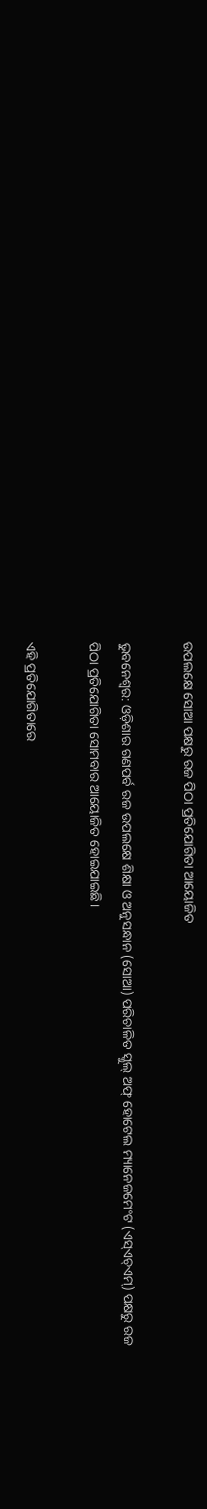ଉପଲକ୍ଷେ ସୋଆ ପକ୍ଷରୁ ରଜ ପିଠା ପ୍ରତିଯୋଗିତା ଆୟୋଜିତ

ଭୁବନେଶ୍ୱର: ଓଡ଼ିଶାର ଗଣପର୍ବ ରଜ ଉପଲକ୍ଷେ ଶିକ୍ଷା ଓ ଅନୁସନ୍ଧାନ (ସୋଆ) ପରିଚାଳିତ ସ୍କୁଲ୍ ଅଫ୍ ହୋଟେଲ ମ୍ୟାନେଜମେଂଟ (ଏସ୍‌ଏଚ୍‌ଏମ୍‌) ପକ୍ଷରୁ ରଜ ପିଠା ପ୍ରତିଯୋଗିତା ସୋମବାର ଆୟୋଜିତ ହୋଇଯାଇଛି।

ଏହି ପ୍ରତିଯୋଗିତାରେ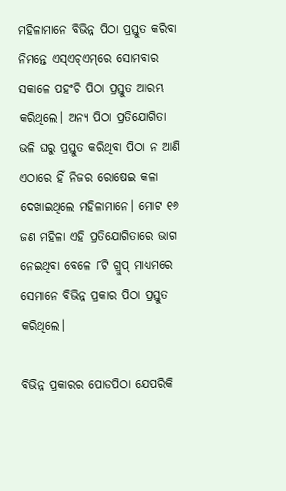ମହିଳାମାନେ ବିଭିନ୍ନ ପିଠା ପ୍ରସ୍ତୁତ କରିବା ନିମନ୍ତେ ଏସ୍‌ଏଚ୍‌ଏମ୍‌ରେ ସୋମବାର ସକାଳେ ପହଂଚି ପିଠା ପ୍ରସ୍ତୁତ ଆରମ୍ଭ କରିଥିଲେ। ଅନ୍ୟ ପିଠା ପ୍ରତିଯୋଗିତା ଭଳି ଘରୁ ପ୍ରସ୍ତୁତ କରିଥିବା ପିଠା ନ ଆଣି ଏଠାରେ ହିଁ ନିଜର ରୋଷେଇ କଳା ଦେଖାଇଥିଲେ ମହିଳାମାନେ। ମୋଟ ୧୬ ଜଣ ମହିଳା ଏହି ପ୍ରତିଯୋଗିତାରେ ଭାଗ ନେଇଥିବା ବେଳେ ୮ଟି ଗ୍ରୁପ୍ ମାଧ୍ୟମରେ ସେମାନେ ବିଭିନ୍ନ ପ୍ରକାର ପିଠା ପ୍ରସ୍ତୁତ କରିଥିଲେ।

ବିଭିନ୍ନ ପ୍ରକାରର ପୋଡପିଠା ଯେପରିକି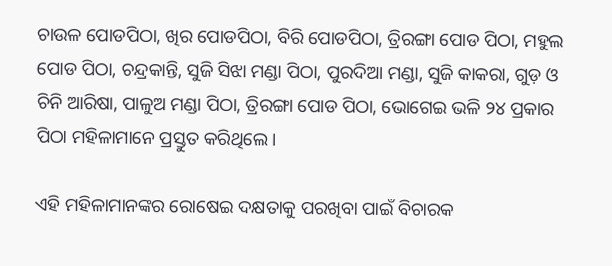ଚାଉଳ ପୋଡପିଠା, ଖିର ପୋଡପିଠା, ବିରି ପୋଡପିଠା, ତ୍ରିରଙ୍ଗା ପୋଡ ପିଠା, ମହୁଲ ପୋଡ ପିଠା, ଚନ୍ଦ୍ରକାନ୍ତି, ସୁଜି ସିଝା ମଣ୍ଡା ପିଠା, ପୁରଦିଆ ମଣ୍ଡା, ସୁଜି କାକରା, ଗୁଡ଼ ଓ ଚିନି ଆରିଷା, ପାଳୁଅ ମଣ୍ଡା ପିଠା, ତ୍ରିରଙ୍ଗା ପୋଡ ପିଠା, ଭୋଗେଇ ଭଳି ୨୪ ପ୍ରକାର ପିଠା ମହିଳାମାନେ ପ୍ରସ୍ତୁତ କରିଥିଲେ।

ଏହି ମହିଳାମାନଙ୍କର ରୋଷେଇ ଦକ୍ଷତାକୁ ପରଖିବା ପାଇଁ ବିଚାରକ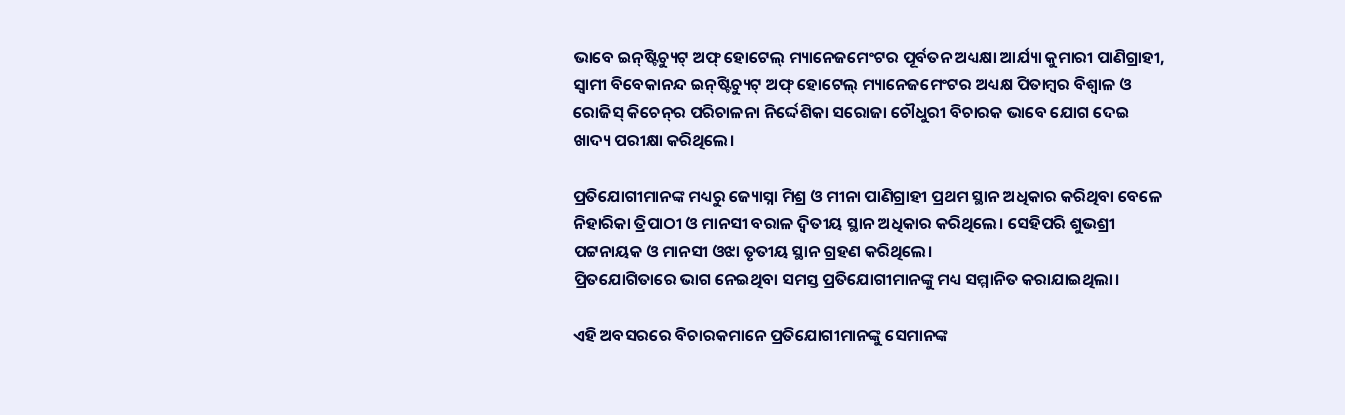ଭାବେ ଇନ୍‌ଷ୍ଟିଚ୍ୟୁଟ୍ ଅଫ୍ ହୋଟେଲ୍ ମ୍ୟାନେଜମେଂଟର ପୂର୍ବତନ ଅଧ୍ୟକ୍ଷା ଆର୍ଯ୍ୟା କୁମାରୀ ପାଣିଗ୍ରାହୀ, ସ୍ୱାମୀ ବିବେକାନନ୍ଦ ଇନ୍‌ଷ୍ଟିଚ୍ୟୁଟ୍ ଅଫ୍ ହୋଟେଲ୍ ମ୍ୟାନେଜମେଂଟର ଅଧ୍ୟକ୍ଷ ପିତାମ୍ବର ବିଶ୍ୱାଳ ଓ ରୋଜିସ୍ କିଚେନ୍‌ର ପରିଚାଳନା ନିର୍ଦ୍ଦେଶିକା ସରୋଜା ଚୌଧୁରୀ ବିଚାରକ ଭାବେ ଯୋଗ ଦେଇ ଖାଦ୍ୟ ପରୀକ୍ଷା କରିଥିଲେ।

ପ୍ରତିଯୋଗୀମାନଙ୍କ ମଧ୍ୟରୁ ଜ୍ୟୋସ୍ନା ମିଶ୍ର ଓ ମୀନା ପାଣିଗ୍ରାହୀ ପ୍ରଥମ ସ୍ଥାନ ଅଧିକାର କରିଥିବା ବେଳେ ନିହାରିକା ତ୍ରିପାଠୀ ଓ ମାନସୀ ବରାଳ ଦ୍ୱିତୀୟ ସ୍ଥାନ ଅଧିକାର କରିଥିଲେ। ସେହିପରି ଶୁଭଶ୍ରୀ ପଟ୍ଟନାୟକ ଓ ମାନସୀ ଓଝା ତୃତୀୟ ସ୍ଥାନ ଗ୍ରହଣ କରିଥିଲେ।
ପ୍ରିତଯୋଗିତାରେ ଭାଗ ନେଇଥିବା ସମସ୍ତ ପ୍ରତିଯୋଗୀମାନଙ୍କୁ ମଧ୍ୟ ସମ୍ମାନିତ କରାଯାଇଥିଲା।

ଏହି ଅବସରରେ ବିଚାରକମାନେ ପ୍ରତିଯୋଗୀମାନଙ୍କୁ ସେମାନଙ୍କ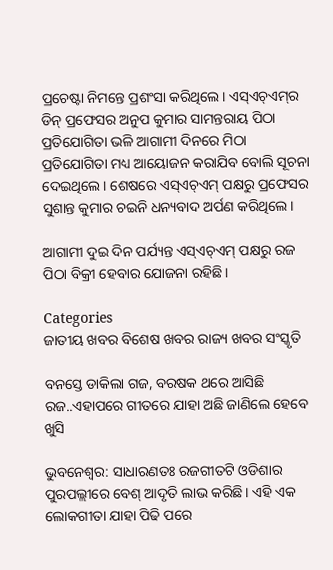ପ୍ରଚେଷ୍ଟା ନିମନ୍ତେ ପ୍ରଶଂସା କରିଥିଲେ। ଏସ୍‌ଏଚ୍‌ଏମ୍‌ର ଡିନ୍ ପ୍ରଫେସର ଅନୁପ କୁମାର ସାମନ୍ତରାୟ ପିଠା ପ୍ରତିଯୋଗିତା ଭଳି ଆଗାମୀ ଦିନରେ ମିଠା ପ୍ରତିଯୋଗିତା ମଧ୍ୟ ଆୟୋଜନ କରାଯିବ ବୋଲି ସୂଚନା ଦେଇଥିଲେ। ଶେଷରେ ଏସ୍‌ଏଚ୍‌ଏମ୍ ପକ୍ଷରୁ ପ୍ରଫେସର ସୁଶାନ୍ତ କୁମାର ଚଇନି ଧନ୍ୟବାଦ ଅର୍ପଣ କରିଥିଲେ।

ଆଗାମୀ ଦୁଇ ଦିନ ପର୍ଯ୍ୟନ୍ତ ଏସ୍‌ଏଚ୍‌ଏମ୍ ପକ୍ଷରୁ ରଜ ପିଠା ବିକ୍ରୀ ହେବାର ଯୋଜନା ରହିଛି।

Categories
ଜାତୀୟ ଖବର ବିଶେଷ ଖବର ରାଜ୍ୟ ଖବର ସଂସ୍କୃତି

ବନସ୍ତେ ଡାକିଲା ଗଜ, ବରଷକ ଥରେ ଆସିଛି ରଜ..ଏହାପରେ ଗୀତରେ ଯାହା ଅଛି ଜାଣିଲେ ହେବେ ଖୁସି

ଭୁବନେଶ୍ବର: ସାଧାରଣତଃ ରଜଗୀତଟି ଓଡିଶାର ପୁରପଲ୍ଲୀରେ ବେଶ୍ ଆଦୃତି ଲାଭ କରିଛି। ଏହି ଏକ ଲୋକଗୀତା ଯାହା ପିଢି ପରେ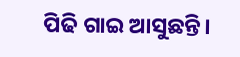ପିଢି ଗାଇ ଆସୁଛନ୍ତି।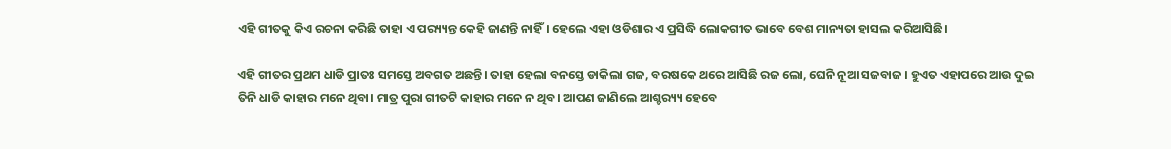ଏହି ଗୀତକୁ କିଏ ରଚନା କରିଛି ତାହା ଏ ପର‌୍ୟ୍ୟନ୍ତ କେହି ଜାଣନ୍ତି ନାହିଁ। ହେଲେ ଏହା ଓଡିଶାର ଏ ପ୍ରସିଦ୍ଧି ଲୋକଗୀତ ଭାବେ ବେଶ ମାନ୍ୟତା ହାସଲ କରିଆସିଛି।

ଏହି ଗୀତର ପ୍ରଥମ ଧାଡି ପ୍ରାତଃ ସମସ୍ତେ ଅବଗତ ଅଛନ୍ତି। ତାହା ହେଲା ବନସ୍ତେ ଡାକିଲା ଗଜ, ବରଷକେ ଥରେ ଆସିଛି ରଜ ଲୋ, ଘେନି ନୂଆ ସଜବାଜ । ହୁଏତ ଏହାପରେ ଆଉ ଦୁଇ ତିନି ଧାଡି କାହାର ମନେ ଥିବା। ମାତ୍ର ପୁରା ଗୀତଟି କାହାର ମନେ ନ ଥିବ। ଆପଣ ଜାଣିଲେ ଆଶ୍ଚର‌୍ୟ୍ୟ ହେବେ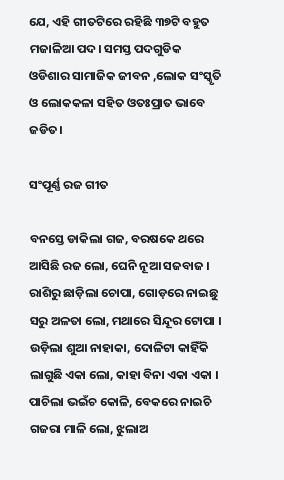ଯେ, ଏହି ଗୀତଟିରେ ରହିଛି ୩୭ଟି ବହୁତ ମଜାଳିଆ ପଦ। ସମସ୍ତ ପଦଗୁଡିକ ଓଡିଶାର ସାମାଜିକ ଜୀବନ ,ଲୋକ ସଂସ୍କୃତି ଓ ଲୋକକଳା ସହିତ ଓତଃପ୍ରାତ ଭାବେ ଜଡିତ।

ସଂପୂର୍ଣ୍ଣ ରଜ ଗୀତ

ବନସ୍ତେ ଡାକିଲା ଗଜ, ବରଷକେ ଥରେ ଆସିଛି ରଜ ଲୋ, ଘେନି ନୂଆ ସଜବାଜ ।
ରାଶିରୁ ଛାଡ଼ିଲା ଚୋପା, ଗୋଡ଼ରେ ନାଇଛୁ ସରୁ ଅଳତା ଲୋ, ମଥାରେ ସିନ୍ଦୂର ଟୋପା ।
ଉଡ଼ିଲା ଶୁଆ ନାହାକା, ଦୋଳିଟା କାହିଁକି ଲାଗୁଛି ଏକା ଲୋ, କାହା ବିନା ଏକା ଏକା ।
ପାଚିଲା ଭଇଁଚ କୋଳି, ବେକରେ ନାଇଚି ଗଜରା ମାଳି ଲୋ, ଝୁଲାଅ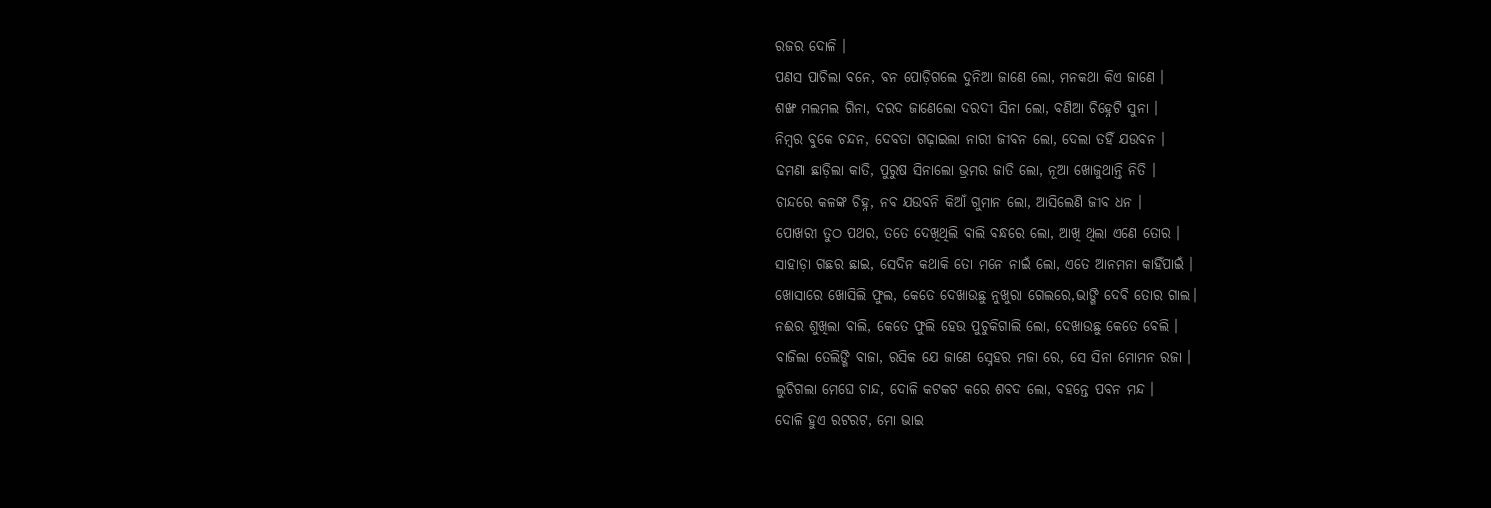ରଜର ଦୋଳି ।
ପଣସ ପାଚିଲା ବନେ, ବନ ପୋଡ଼ିଗଲେ ଦୁନିଆ ଜାଣେ ଲୋ, ମନକଥା କିଏ ଜାଣେ ।
ଶଙ୍ଖ ମଲମଲ ଗିନା, ଦରଦ ଜାଣେଲୋ ଦରଦୀ ସିନା ଲୋ, ବଣିଆ ଚିହ୍ନେଟି ସୁନା ।
ନିମ୍ବର ବୁକେ ଚନ୍ଦନ, ଦେବତା ଗଢ଼ାଇଲା ନାରୀ ଜୀବନ ଲୋ, ଦେଲା ତହିଁ ଯଉବନ ।
ଢମଣା ଛାଡ଼ିଲା କାତି, ପୁରୁଷ ସିନାଲୋ ଭ୍ରମର ଜାତି ଲୋ, ନୂଆ ଖୋଜୁଥାନ୍ତି ନିତି ।
ଚାନ୍ଦରେ କଳଙ୍କ ଚିହ୍ନ, ନବ ଯଉବନି କିଆଁ ଗୁମାନ ଲୋ, ଆସିଲେଣି ଜୀବ ଧନ ।
ପୋଖରୀ ତୁଠ ପଥର, ତତେ ଦେଖିଥିଲି ବାଲି ବନ୍ଧରେ ଲୋ, ଆଖି ଥିଲା ଏଣେ ତୋର ।
ସାହାଡ଼ା ଗଛର ଛାଇ, ସେଦିନ କଥାକି ତୋ ମନେ ନାଇଁ ଲୋ, ଏତେ ଆନମନା କାହିଁପାଇଁ ।
ଖୋସାରେ ଖୋସିଲି ଫୁଲ, କେତେ ଦେଖାଉଛୁ ନୁଖୁରା ଗେଲରେ,ଭାଙ୍ଗି ଦେବି ତୋର ଗାଲ।
ନଈର ଶୁଖିଲା ବାଲି, କେତେ ଫୁଲି ହେଉ ପୁଚୁକିଗାଲି ଲୋ, ଦେଖାଉଛୁ କେତେ ବେଲି ।
ବାଜିଲା ତେଲିଙ୍ଗି ବାଜା, ରସିକ ଯେ ଜାଣେ ସ୍ନେହର ମଜା ରେ, ସେ ସିନା ମୋମନ ରଜା ।
ଲୁଚିଗଲା ମେଘେ ଚାନ୍ଦ, ଦୋଳି କଟକଟ କରେ ଶବଦ ଲୋ, ବହନ୍ତେ ପବନ ମନ୍ଦ ।
ଦୋଳି ହୁଏ ରଟରଟ, ମୋ ଭାଇ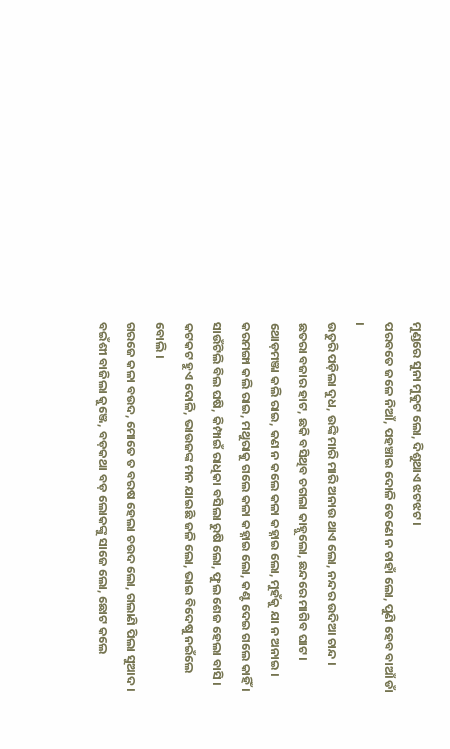ମୁଣ୍ଡରେ ସୁନା ମୁକୁଟ ଲୋ, ଦିଶୁଥାଏ ଝଟଝଟ ।
ପରବତେ ଜଳେ ନିଆଁ, ପହଞ୍ଚାଇ ଦୋଳି ତେଣେ ନ ଚାହାଁ ଲୋ, ପୁଣି ହେବ ବାଆଁ ଡାଁ ।
ଉତୁରି ପଡ଼ିଲା ଦୁଧ, ଉଙ୍କି ମାରି ମାରି ଅନାଉ ଥାଏ ଲୋ, ନନ୍ଦର ଉଦିଆ ଚାନ୍ଦ ।
ଛତରା ବଜାର ହାଟ, ଛକି ବସିଥିବ ଚଗଲା କାହ୍ନୁଲୋ, ଛନ୍ଦରେ ମାଗିବ ଘାଟ ।
ଥୋଡ଼ମଞ୍ଜା କଲି ରାଇ, କଣ ନ କଲେ କଳା କହ୍ନାଇ ଲୋ, ମୁହଁକୁ ଯା ନ ଅନାଇ ।
କରମଙ୍ଗା କଲି ରାଇ, ମଥୁରାକୁ ଗଲେ କଳା କହ୍ନାଇ ଲୋ, କଣ୍ଟ ଦେଇ ଗଲେ କାହିଁ ।
ସାଉଁଟିଲି ବିଲ ଘଷି, କିମ୍ପାଇଁ ରାଧିକା ବସିଲା ରୁଷି ଲୋ, ଫୁଲ ଶେଜ ହେଲା ବାସି ।
କଟକଟ ହୁଏ ଦୋଳି, ଭାଉଜଙ୍କ ମନ ଯାଇଛି ଜଳି ଲୋ, ଭାଇ ବିଦେଷୁ ନଇଁଲେ ବୋଲି ।
ଗରଜେ କଳା ବଉଦ, ମୋତେ ତ ବରଷ ହେଲା ଚଉଦ ଲୋ, ଗଲାଣି ପିଲା ସୁଆଦ ।
ବଇଁଶୀ ବାଜିଲା କୁଞ୍ଜେ, ବଡ଼କଥା ବଡ଼ ଲୋକଙ୍କୁ ସାଜେ ଲୋ, ଛୋଟ କଲେ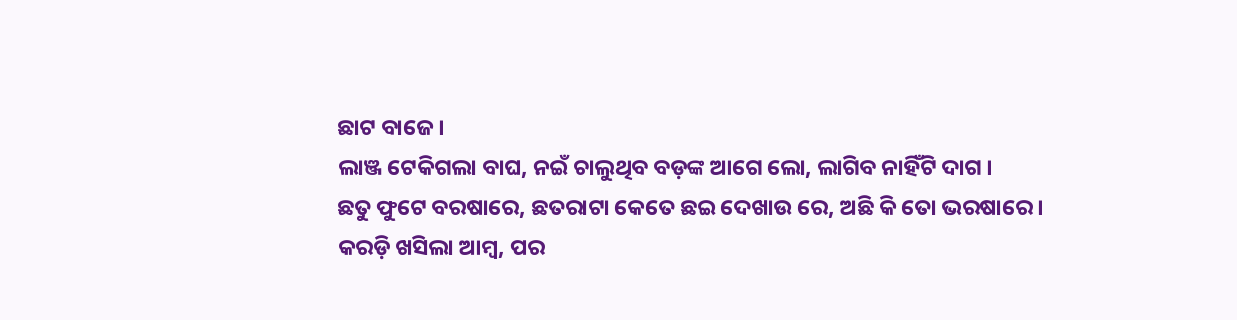ଛାଟ ବାଜେ ।
ଲାଞ୍ଜ ଟେକିଗଲା ବାଘ, ନଇଁ ଚାଲୁଥିବ ବଡ଼ଙ୍କ ଆଗେ ଲୋ, ଲାଗିବ ନାହିଁଟି ଦାଗ ।
ଛତୁ ଫୁଟେ ବରଷାରେ, ଛତରାଟା କେତେ ଛଇ ଦେଖାଉ ରେ, ଅଛି କି ତୋ ଭରଷାରେ ।
କରଡ଼ି ଖସିଲା ଆମ୍ବ, ପର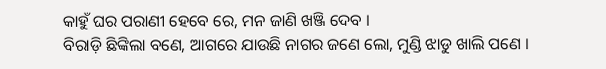କାହୁଁ ଘର ପରାଣୀ ହେବେ ରେ, ମନ ଜାଣି ଖଞ୍ଜି ଦେବ ।
ବିରାଡ଼ି ଛିଙ୍କିଲା ବଣେ, ଆଗରେ ଯାଉଛି ନାଗର ଜଣେ ଲୋ, ମୁଣ୍ଡି ଝାଡୁ ଖାଲି ପଣେ ।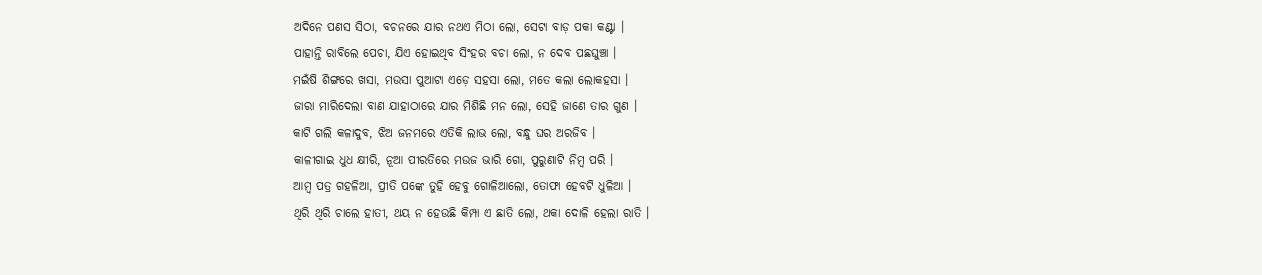ଅଦିନେ ପଣସ ସିଠା, ବଚନରେ ଯାର ନଥଏ ମିଠା ଲୋ, ସେଟା ବାଡ଼ ପକା କଣ୍ଟା ।
ପାହାନ୍ତି ରାବିଲେ ପେଚା, ଯିଏ ହୋଇଥିବ ସିଂହର ବଚା ଲୋ, ନ ଦେବ ପଛଘୁଞ୍ଚା ।
ମଇଁଷି ଶିଙ୍ଗରେ ଖସା, ମଉସା ପୁଆଟା ଏଡ଼େ ସହସା ଲୋ, ମତେ କଲା ଲୋକହସା ।
ଜାରା ମାରିଦେଲା ବାଣ ଯାହାଠାରେ ଯାର ମିଶିଛି ମନ ଲୋ, ସେହି ଜାଣେ ତାର ଗୁଣ ।
କାଟି ଗଲି କଳାଦୁବ, ଝିଅ ଜନମରେ ଏତିକି ଲାଭ ଲୋ, ବନ୍ଧୁ ଘର ଅରଜିବ ।
କାଳୀଗାଇ ଧୁଧ କ୍ଷୀରି, ନୂଆ ପୀରତିରେ ମଉଜ ଭାରି ଗୋ, ପୁରୁଣାଟି ନିମ୍ବ ପରି ।
ଆମ୍ବ ପତ୍ର ଗହଳିଆ, ପ୍ରୀତି ପଙ୍କେ ତୁହି ହେବୁ ଗୋଳିଆଲୋ, ତୋଫା ହେବଟି ଧୁଳିଆ ।
ଥିରି ଥିରି ଚାଲେ ହାତୀ, ଥୟ ନ ହେଉଛି କିମ୍ପା ଏ ଛାତି ଲୋ, ଥକା ଦୋଳି ହେଲା ରାତି ।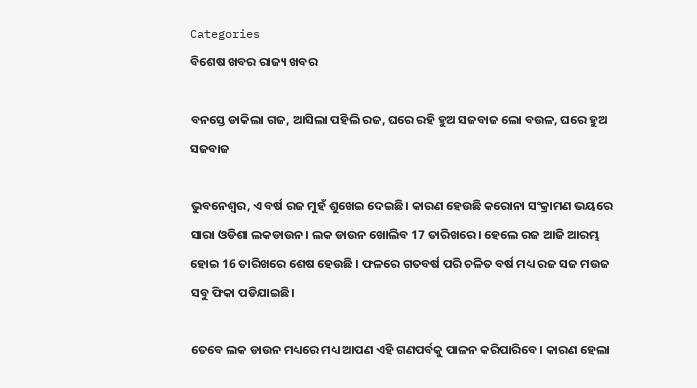Categories
ବିଶେଷ ଖବର ରାଜ୍ୟ ଖବର

ବନସ୍ତେ ଡାକିଲା ଗଜ, ଆସିଲା ପହିଲି ରଜ, ଘରେ ରହି ହୁଅ ସଜବାଜ ଲୋ ବଉଳ, ଘରେ ହୁଅ ସଜବାଜ

ଭୁବନେଶ୍ବର, ଏ ବର୍ଷ ରଜ ମୁହଁ ଶୁଖେଇ ଦେଇଛି। କାରଣ ହେଉଛି କରୋନା ସଂକ୍ରାମଣ ଭୟରେ ସାରା ଓଡିଶା ଲକଡାଉନ। ଲକ ଡାଉନ ଖୋଲିବ 17 ତାରିଖରେ। ହେଲେ ରଜ ଆଜି ଆରମ୍ଭ ହୋଇ 16 ତାରିଖରେ ଶେଷ ହେଉଛି । ଫଳରେ ଗତବର୍ଷ ପରି ଚଳିତ ବର୍ଷ ମଧ୍ୟ ରଜ ସଜ ମଉଜ ସବୁ ଫିକା ପଡିଯାଇଛି।

ତେବେ ଲକ ଡାଉନ ମଧ୍ୟରେ ମଧ୍ୟ ଆପଣ ଏହି ଗଣପର୍ବକୁ ପାଳନ କରିପାରିବେ। କାରଣ ହେଲା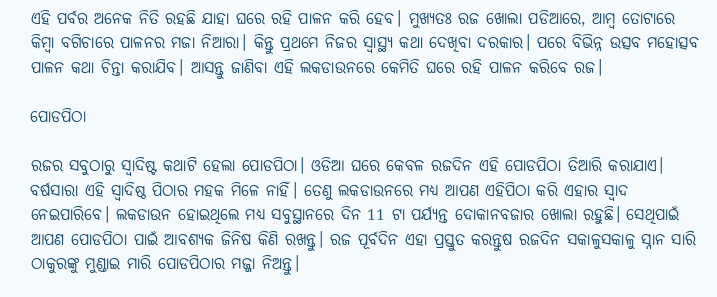ଏହି ପର୍ବର ଅନେକ ନିତି ରହଛି ଯାହା ଘରେ ରହି ପାଳନ କରି ହେବ। ମୁଖ୍ୟତଃ ରଜ ଖୋଲା ପଡିଆରେ, ଆମ୍ବ ତୋଟାରେ କିମ୍ବା ବଗିଚାରେ ପାଳନର ମଜା ନିଆରା। କିନ୍ତୁ ପ୍ରଥମେ ନିଜର ସ୍ବାସ୍ଥ୍ୟ କଥା ଦେଖିବା ଦରକାର। ପରେ ବିଭିନ୍ନ ଉତ୍ସବ ମହୋତ୍ସବ ପାଳନ କଥା ଚିନ୍ତା କରାଯିବ। ଆସନ୍ତୁ ଜାଣିବା ଏହି ଲକଡାଉନରେ କେମିତି ଘରେ ରହି ପାଳନ କରିବେ ରଜ।

ପୋଡପିଠା

ରଜର ସବୁଠାରୁ ସ୍ବାଦିଷ୍ଟ କଥାଟି ହେଲା ପୋଡପିଠା। ଓଡିଆ ଘରେ କେବଳ ରଜଦିନ ଏହି ପୋଡପିଠା ତିଆରି କରାଯାଏ। ବର୍ଷସାରା ଏହି ସ୍ବାଦିଷ୍ଠ ପିଠାର ମହକ ମିଳେ ନାହିଁ। ତେଣୁ ଲକଡାଉନରେ ମଧ୍ୟ ଆପଣ ଏହିପିଠା କରି ଏହାର ସ୍ବାଦ ନେଇପାରିବେ। ଲକଡାଉନ ହୋଇଥିଲେ ମଧ୍ୟ ସବୁସ୍ଥାନରେ ଦିନ 11 ଟା ପର୍ଯ୍ୟନ୍ତ ଦୋକାନବଜାର ଖୋଲା ରହୁଛି। ସେଥିପାଇଁ ଆପଣ ପୋଡପିଠା ପାଇଁ ଆବଶ୍ୟକ ଜିନିଷ କିଣି ରଖନ୍ତୁ। ରଜ ପୂର୍ବଦିନ ଏହା ପ୍ରସ୍ତୁତ କରନ୍ତୁଷ ରଜଦିନ ସକାଳୁସକାଳୁ ସ୍ନାନ ସାରି ଠାକୁରଙ୍କୁ ମୁଣ୍ଡାଇ ମାରି ପୋଡପିଠାର ମଜ୍ଜା ନିଅନ୍ତୁ।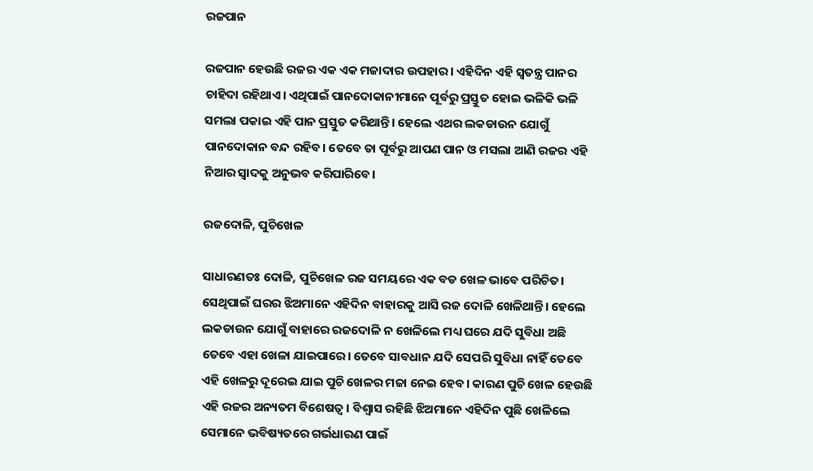ରଜପାନ

ରଜପାନ ହେଉଛି ରଜର ଏକ ଏକ ମଜାଦାର ଉପହାର। ଏହିଦିନ ଏହି ସ୍ବତନ୍ତ୍ର ପାନର ଚାହିଦା ରହିଥାଏ। ଏଥିପାଇଁ ପାନଦୋକାନୀମାନେ ପୂର୍ବରୁ ପ୍ରସ୍ତୁତ ହୋଇ ଭଳିକି ଭଳି ସମଲା ପକାଇ ଏହି ପାନ ପ୍ରସ୍ତୁତ କରିଥାନ୍ତି। ହେଲେ ଏଥର ଲକଡାଉନ ଯୋଗୁଁ ପାନଦୋକାନ ବନ୍ଦ ରହିବ। ତେବେ ତା ପୂର୍ବରୁ ଆପଣ ପାନ ଓ ମସଲା ଆଣି ରଜର ଏହି ନିଆର ସ୍ବାଦକୁ ଅନୁଭବ କରିପାରିବେ।

ରଜଦୋଳି, ପୁଚିଖେଳ

ସାଧାରଣତଃ ଦୋଳି, ପୁଚିଖେଳ ରଜ ସମୟରେ ଏକ ବଡ ଖେଳ ଭାବେ ପରିଚିତ। ସେଥିପାଇଁ ଘରର ଝିଅମାନେ ଏହିଦିନ ବାହାରକୁ ଆସି ରଜ ଦୋଳି ଖେଳିଥାନ୍ତି। ହେଲେ ଲକଡାଉନ ଯୋଗୁଁ ବାହାରେ ରଜଦୋଳି ନ ଖେଳିଲେ ମଧ୍ୟ ଘରେ ଯଦି ସୁବିଧା ଅଛି ତେବେ ଏହା ଖେଳା ଯାଇପାରେ। ତେବେ ସାବଧାନ ଯଦି ସେପରି ସୁବିଧା ନାହିଁ ତେବେ ଏହି ଖେଳରୁ ଦୂରେଇ ଯାଇ ପୁଚି ଖେଳର ମଜା ନେଇ ହେବ। କାରଣ ପୁଚି ଖେଳ ହେଉଛି ଏହି ରଜର ଅନ୍ୟତମ ବିଶେଷତ୍ବ। ବିଶ୍ବାସ ରହିଛି ଝିଅମାନେ ଏହିଦିନ ପୁଛି ଖେଳିଲେ ସେମାନେ ଭବିଷ୍ୟତରେ ଗର୍ଭଧାରଣ ପାଇଁ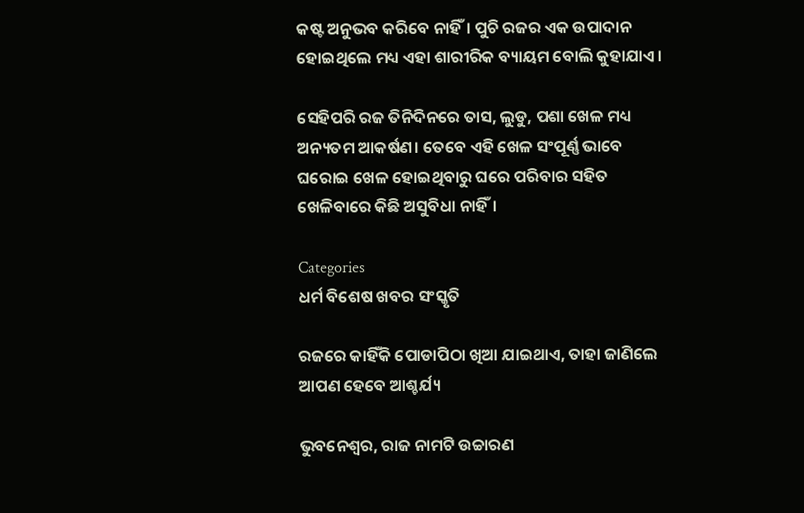କଷ୍ଟ ଅନୁଭବ କରିବେ ନାହିଁ। ପୁଚି ରଜର ଏକ ଉପାଦାନ ହୋଇଥିଲେ ମଧ୍ୟ ଏହା ଶାରୀରିକ ବ୍ୟାୟମ ବୋଲି କୁହାଯାଏ।

ସେହିପରି ରଜ ତିନିଦିନରେ ତାସ, ଲୁଡୁ, ପଶା ଖେଳ ମଧ୍ୟ ଅନ୍ୟତମ ଆକର୍ଷଣ। ତେବେ ଏହି ଖେଳ ସଂପୂର୍ଣ୍ଣ ଭାବେ ଘରୋଇ ଖେଳ ହୋଇଥିବାରୁ ଘରେ ପରିବାର ସହିତ ଖେଳିବାରେ କିଛି ଅସୁବିଧା ନାହିଁ।

Categories
ଧର୍ମ ବିଶେଷ ଖବର ସଂସ୍କୃତି

ରଜରେ କାହିଁକି ପୋଡାପିଠା ଖିଆ ଯାଇଥାଏ, ତାହା ଜାଣିଲେ ଆପଣ ହେବେ ଆଶ୍ଚର୍ଯ୍ୟ

ଭୁବନେଶ୍ବର, ରାଜ ନାମଟି ଉଚ୍ଚାରଣ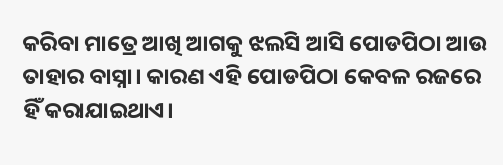କରିବା ମାତ୍ରେ ଆଖି ଆଗକୁ ଝଲସି ଆସି ପୋଡପିଠା ଆଉ ତାହାର ବାସ୍ନା। କାରଣ ଏହି ପୋଡପିଠା କେବଳ ରଜରେ ହିଁ କରାଯାଇଥାଏ।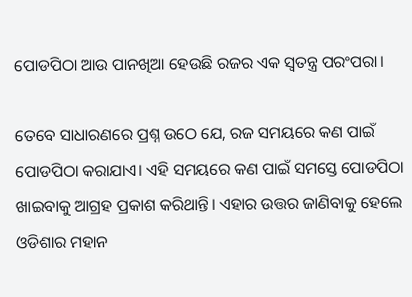ପୋଡପିଠା ଆଉ ପାନଖିଆ ହେଉଛି ରଜର ଏକ ସ୍ବତନ୍ତ୍ର ପରଂପରା।

ତେବେ ସାଧାରଣରେ ପ୍ରଶ୍ନ ଉଠେ ଯେ, ରଜ ସମୟରେ କଣ ପାଇଁ ପୋଡପିଠା କରାଯାଏ। ଏହି ସମୟରେ କଣ ପାଇଁ ସମସ୍ତେ ପୋଡପିଠା ଖାଇବାକୁ ଆଗ୍ରହ ପ୍ରକାଶ କରିଥାନ୍ତି। ଏହାର ଉତ୍ତର ଜାଣିବାକୁ ହେଲେ ଓଡିଶାର ମହାନ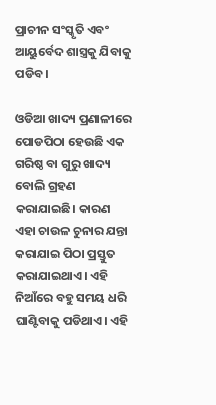ପ୍ରାଚୀନ ସଂସ୍କୃତି ଏବଂ ଆୟୁର୍ବେଦ ଶାସ୍ତ୍ରକୁ ଯିବାକୁ ପଡିବ।

ଓଡିଆ ଖାଦ୍ୟ ପ୍ରଣାଳୀରେ ପୋଡପିଠା ହେଉଛି ଏକ ଗରିଷ୍ଠ ବା ଗୁରୁ ଖାଦ୍ୟ ବୋଲି ଗ୍ରହଣ କରାଯାଇଛି। କାରଣ ଏହା ଚାଉଳ ଚୁନାର ଯନ୍ତା କରାଯାଇ ପିଠା ପ୍ରସ୍ତୁତ କରାଯାଇଥାଏ। ଏହି ନିଆଁରେ ବହୁ ସମୟ ଧରି ଘାଣ୍ଟିବାକୁ ପଡିଥାଏ। ଏହି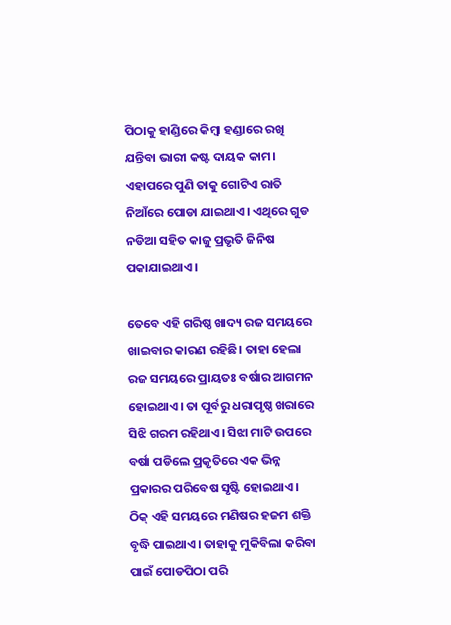ପିଠାକୁ ହାଣ୍ଡିରେ କିମ୍ବା ହଣ୍ଡାରେ ରଖି ଯନ୍ତିବା ଭାରୀ କଷ୍ଟ ଦାୟକ କାମ। ଏହାପରେ ପୁଣି ତାକୁ ଗୋଟିଏ ରାତି ନିଆଁରେ ପୋଡା ଯାଇଥାଏ। ଏଥିରେ ଗୁଡ ନଡିଆ ସହିତ କାଜୁ ପ୍ରଭୃତି ଜିନିଷ ପକାଯାଇଥାଏ।

ତେବେ ଏହି ଗରିଷ୍ଠ ଖାଦ୍ୟ ରଜ ସମୟରେ ଖାଇବାର କାରଣ ରହିଛି। ତାହା ହେଲା ରଜ ସମୟରେ ପ୍ରାୟତଃ ବର୍ଷାର ଆଗମନ ହୋଇଥାଏ। ତା ପୂର୍ବରୁ ଧରାପୃଷ୍ଠ ଖରାରେ ସିଝି ଗରମ ରହିଥାଏ। ସିଝା ମାଟି ଉପରେ ବର୍ଷା ପଡିଲେ ପ୍ରକୃତିରେ ଏକ ଭିନ୍ନ ପ୍ରକାରର ପରିବେଷ ସୃଷ୍ଟି ହୋଇଥାଏ। ଠିକ୍ ଏହି ସମୟରେ ମଣିଷର ହଜମ ଶକ୍ତି ବୃଦ୍ଧି ପାଇଥାଏ। ତାହାକୁ ମୁକିବିଲା କରିବା ପାଇଁ ପୋଡପିଠା ପରି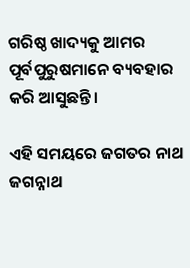ଗରିଷ୍ଠ ଖାଦ୍ୟକୁ ଆମର ପୂର୍ବପୁରୁଷମାନେ ବ୍ୟବହାର କରି ଆସୁଛନ୍ତି।

ଏହି ସମୟରେ ଜଗତର ନାଥ ଜଗନ୍ନାଥ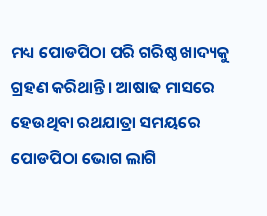ମଧ୍ୟ ପୋଡପିଠା ପରି ଗରିଷ୍ଠ ଖାଦ୍ୟକୁ ଗ୍ରହଣ କରିଥାନ୍ତି। ଆଷାଢ ମାସରେ ହେଉଥିବା ରଥଯାତ୍ରା ସମୟରେ ପୋଡପିଠା ଭୋଗ ଲାଗି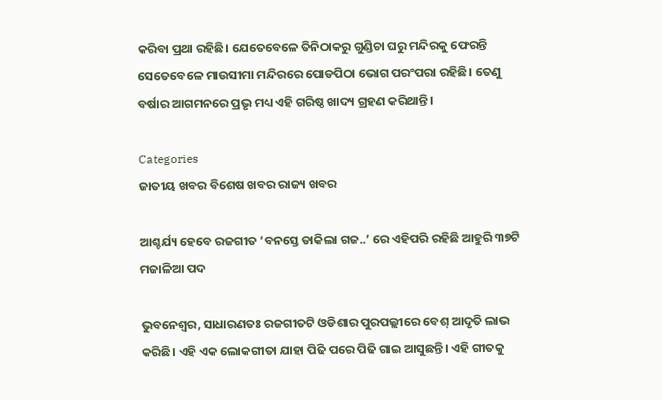କରିବା ପ୍ରଥା ରହିଛି। ଯେତେବେଳେ ତିନିଠାକରୁ ଗୁଣ୍ଡିଚା ଘରୁ ମନ୍ଦିରକୁ ଫେରନ୍ତି ସେତେବେଳେ ମାଉସୀମା ମନ୍ଦିରରେ ପୋଡପିଠା ଭୋଗ ପରଂପରା ରହିଛି। ତେଣୁ ବର୍ଷାର ଆଗମନରେ ପ୍ରଭୃ ମଧ୍ୟ ଏହି ଗରିଷ୍ଠ ଖାଦ୍ୟ ଗ୍ରହଣ କରିଥାନ୍ତି।

Categories
ଜାତୀୟ ଖବର ବିଶେଷ ଖବର ରାଜ୍ୟ ଖବର

ଆଶ୍ଚର୍ଯ୍ୟ ହେବେ ରଜଗୀତ ‘ବନସ୍ତେ ଡାକିଲା ଗଜ..’ ରେ ଏହିପରି ରହିଛି ଆହୁରି ୩୭ଟି ମଜାଳିଆ ପଦ

ଭୁବନେଶ୍ବର, ସାଧାରଣତଃ ରଜଗୀତଟି ଓଡିଶାର ପୁରପଲ୍ଲୀରେ ବେଶ୍ ଆଦୃତି ଲାଭ କରିଛି। ଏହି ଏକ ଲୋକଗୀତା ଯାହା ପିଢି ପରେ ପିଢି ଗାଇ ଆସୁଛନ୍ତି। ଏହି ଗୀତକୁ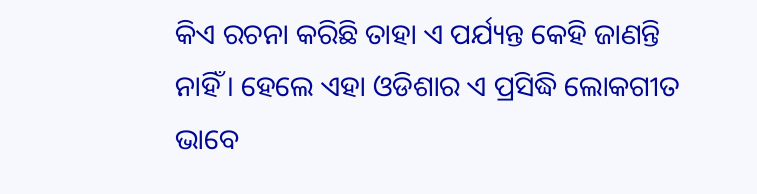କିଏ ରଚନା କରିଛି ତାହା ଏ ପର୍ଯ୍ୟନ୍ତ କେହି ଜାଣନ୍ତି ନାହିଁ। ହେଲେ ଏହା ଓଡିଶାର ଏ ପ୍ରସିଦ୍ଧି ଲୋକଗୀତ ଭାବେ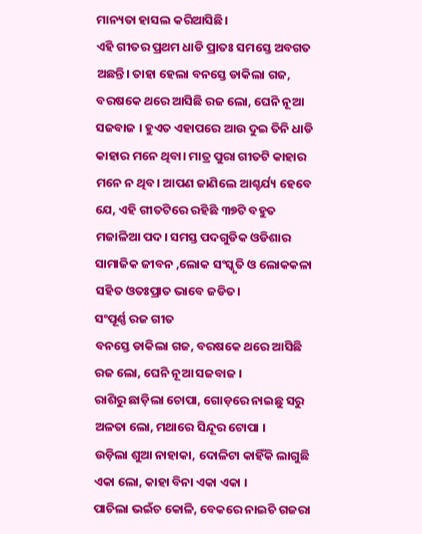ମାନ୍ୟତା ହାସଲ କରିଆସିଛି।
ଏହି ଗୀତର ପ୍ରଥମ ଧାଡି ପ୍ରାତଃ ସମସ୍ତେ ଅବଗତ ଅଛନ୍ତି। ତାହା ହେଲା ବନସ୍ତେ ଡାକିଲା ଗଜ, ବରଷକେ ଥରେ ଆସିଛି ରଜ ଲୋ, ଘେନି ନୂଆ ସଜବାଜ । ହୁଏତ ଏହାପରେ ଆଉ ଦୁଇ ତିନି ଧାଡି କାହାର ମନେ ଥିବା। ମାତ୍ର ପୁରା ଗୀତଟି କାହାର ମନେ ନ ଥିବ। ଆପଣ ଜାଣିଲେ ଆଶ୍ଚର୍ଯ୍ୟ ହେବେ ଯେ, ଏହି ଗୀତଟିରେ ରହିଛି ୩୭ଟି ବହୁତ ମଜାଳିଆ ପଦ। ସମସ୍ତ ପଦଗୁଡିକ ଓଡିଶାର ସାମାଜିକ ଜୀବନ ,ଲୋକ ସଂସ୍କୃତି ଓ ଲୋକକଳା ସହିତ ଓତଃପ୍ରାତ ଭାବେ ଜଡିତ।
ସଂପୂର୍ଣ୍ଣ ରଜ ଗୀତ
ବନସ୍ତେ ଡାକିଲା ଗଜ, ବରଷକେ ଥରେ ଆସିଛି ରଜ ଲୋ, ଘେନି ନୂଆ ସଜବାଜ ।
ରାଶିରୁ ଛାଡ଼ିଲା ଚୋପା, ଗୋଡ଼ରେ ନାଇଛୁ ସରୁ ଅଳତା ଲୋ, ମଥାରେ ସିନ୍ଦୂର ଟୋପା ।
ଉଡ଼ିଲା ଶୁଆ ନାହାକା, ଦୋଳିଟା କାହିଁକି ଲାଗୁଛି ଏକା ଲୋ, କାହା ବିନା ଏକା ଏକା ।
ପାଚିଲା ଭଇଁଚ କୋଳି, ବେକରେ ନାଇଚି ଗଜରା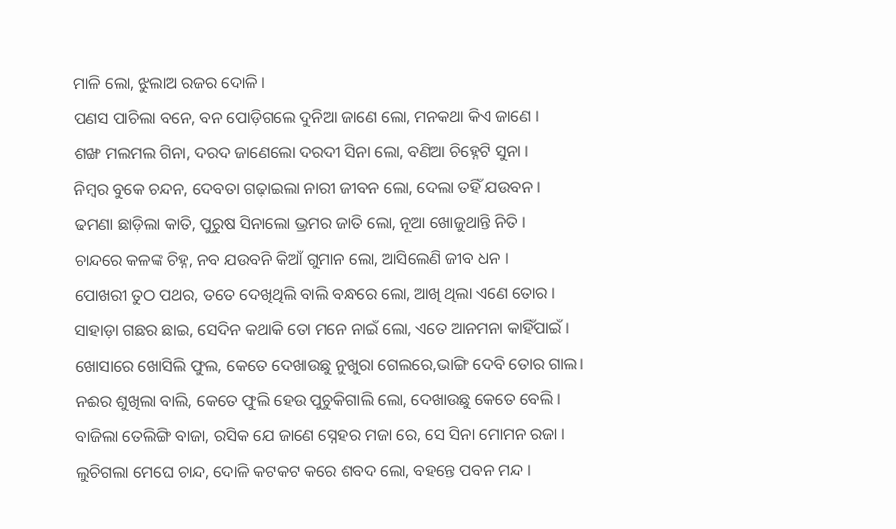ମାଳି ଲୋ, ଝୁଲାଅ ରଜର ଦୋଳି ।
ପଣସ ପାଚିଲା ବନେ, ବନ ପୋଡ଼ିଗଲେ ଦୁନିଆ ଜାଣେ ଲୋ, ମନକଥା କିଏ ଜାଣେ ।
ଶଙ୍ଖ ମଲମଲ ଗିନା, ଦରଦ ଜାଣେଲୋ ଦରଦୀ ସିନା ଲୋ, ବଣିଆ ଚିହ୍ନେଟି ସୁନା ।
ନିମ୍ବର ବୁକେ ଚନ୍ଦନ, ଦେବତା ଗଢ଼ାଇଲା ନାରୀ ଜୀବନ ଲୋ, ଦେଲା ତହିଁ ଯଉବନ ।
ଢମଣା ଛାଡ଼ିଲା କାତି, ପୁରୁଷ ସିନାଲୋ ଭ୍ରମର ଜାତି ଲୋ, ନୂଆ ଖୋଜୁଥାନ୍ତି ନିତି ।
ଚାନ୍ଦରେ କଳଙ୍କ ଚିହ୍ନ, ନବ ଯଉବନି କିଆଁ ଗୁମାନ ଲୋ, ଆସିଲେଣି ଜୀବ ଧନ ।
ପୋଖରୀ ତୁଠ ପଥର, ତତେ ଦେଖିଥିଲି ବାଲି ବନ୍ଧରେ ଲୋ, ଆଖି ଥିଲା ଏଣେ ତୋର ।
ସାହାଡ଼ା ଗଛର ଛାଇ, ସେଦିନ କଥାକି ତୋ ମନେ ନାଇଁ ଲୋ, ଏତେ ଆନମନା କାହିଁପାଇଁ ।
ଖୋସାରେ ଖୋସିଲି ଫୁଲ, କେତେ ଦେଖାଉଛୁ ନୁଖୁରା ଗେଲରେ,ଭାଙ୍ଗି ଦେବି ତୋର ଗାଲ।
ନଈର ଶୁଖିଲା ବାଲି, କେତେ ଫୁଲି ହେଉ ପୁଚୁକିଗାଲି ଲୋ, ଦେଖାଉଛୁ କେତେ ବେଲି ।
ବାଜିଲା ତେଲିଙ୍ଗି ବାଜା, ରସିକ ଯେ ଜାଣେ ସ୍ନେହର ମଜା ରେ, ସେ ସିନା ମୋମନ ରଜା ।
ଲୁଚିଗଲା ମେଘେ ଚାନ୍ଦ, ଦୋଳି କଟକଟ କରେ ଶବଦ ଲୋ, ବହନ୍ତେ ପବନ ମନ୍ଦ ।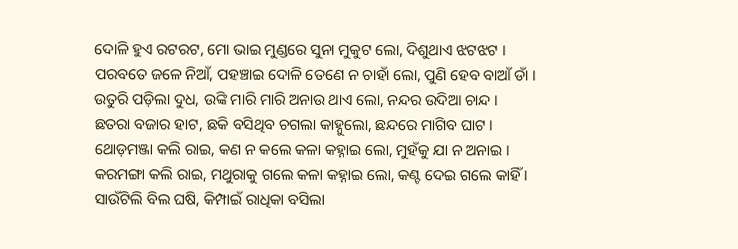ଦୋଳି ହୁଏ ରଟରଟ, ମୋ ଭାଇ ମୁଣ୍ଡରେ ସୁନା ମୁକୁଟ ଲୋ, ଦିଶୁଥାଏ ଝଟଝଟ ।
ପରବତେ ଜଳେ ନିଆଁ, ପହଞ୍ଚାଇ ଦୋଳି ତେଣେ ନ ଚାହାଁ ଲୋ, ପୁଣି ହେବ ବାଆଁ ଡାଁ ।
ଉତୁରି ପଡ଼ିଲା ଦୁଧ, ଉଙ୍କି ମାରି ମାରି ଅନାଉ ଥାଏ ଲୋ, ନନ୍ଦର ଉଦିଆ ଚାନ୍ଦ ।
ଛତରା ବଜାର ହାଟ, ଛକି ବସିଥିବ ଚଗଲା କାହ୍ନୁଲୋ, ଛନ୍ଦରେ ମାଗିବ ଘାଟ ।
ଥୋଡ଼ମଞ୍ଜା କଲି ରାଇ, କଣ ନ କଲେ କଳା କହ୍ନାଇ ଲୋ, ମୁହଁକୁ ଯା ନ ଅନାଇ ।
କରମଙ୍ଗା କଲି ରାଇ, ମଥୁରାକୁ ଗଲେ କଳା କହ୍ନାଇ ଲୋ, କଣ୍ଟ ଦେଇ ଗଲେ କାହିଁ ।
ସାଉଁଟିଲି ବିଲ ଘଷି, କିମ୍ପାଇଁ ରାଧିକା ବସିଲା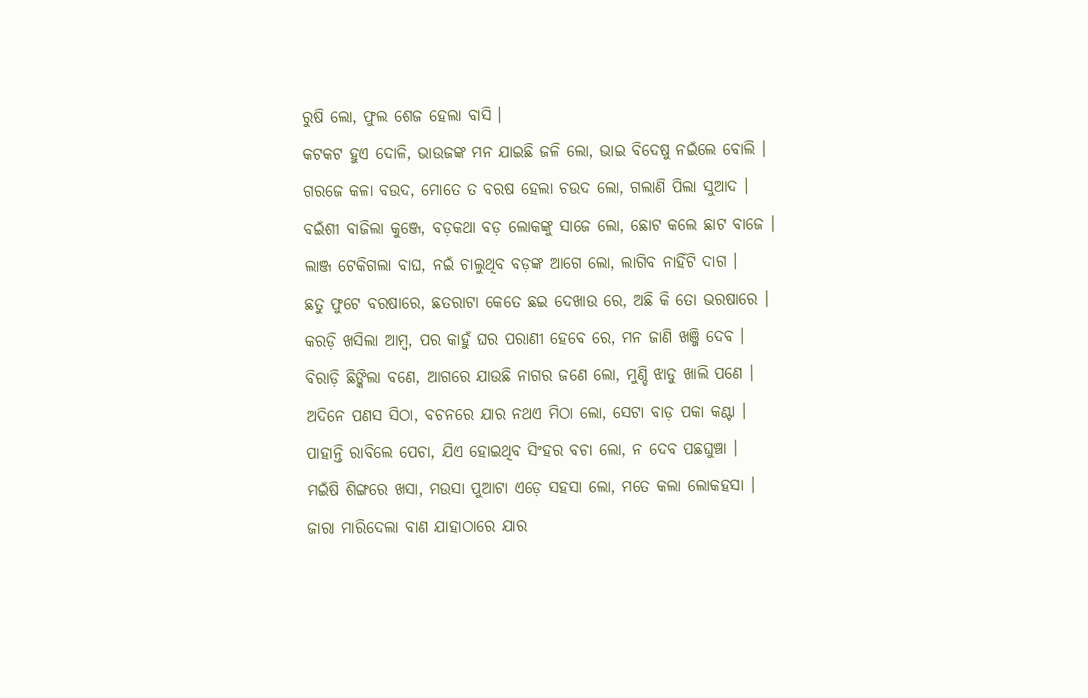ରୁଷି ଲୋ, ଫୁଲ ଶେଜ ହେଲା ବାସି ।
କଟକଟ ହୁଏ ଦୋଳି, ଭାଉଜଙ୍କ ମନ ଯାଇଛି ଜଳି ଲୋ, ଭାଇ ବିଦେଷୁ ନଇଁଲେ ବୋଲି ।
ଗରଜେ କଳା ବଉଦ, ମୋତେ ତ ବରଷ ହେଲା ଚଉଦ ଲୋ, ଗଲାଣି ପିଲା ସୁଆଦ ।
ବଇଁଶୀ ବାଜିଲା କୁଞ୍ଜେ, ବଡ଼କଥା ବଡ଼ ଲୋକଙ୍କୁ ସାଜେ ଲୋ, ଛୋଟ କଲେ ଛାଟ ବାଜେ ।
ଲାଞ୍ଜ ଟେକିଗଲା ବାଘ, ନଇଁ ଚାଲୁଥିବ ବଡ଼ଙ୍କ ଆଗେ ଲୋ, ଲାଗିବ ନାହିଁଟି ଦାଗ ।
ଛତୁ ଫୁଟେ ବରଷାରେ, ଛତରାଟା କେତେ ଛଇ ଦେଖାଉ ରେ, ଅଛି କି ତୋ ଭରଷାରେ ।
କରଡ଼ି ଖସିଲା ଆମ୍ବ, ପର କାହୁଁ ଘର ପରାଣୀ ହେବେ ରେ, ମନ ଜାଣି ଖଞ୍ଜି ଦେବ ।
ବିରାଡ଼ି ଛିଙ୍କିଲା ବଣେ, ଆଗରେ ଯାଉଛି ନାଗର ଜଣେ ଲୋ, ମୁଣ୍ଡି ଝାଡୁ ଖାଲି ପଣେ ।
ଅଦିନେ ପଣସ ସିଠା, ବଚନରେ ଯାର ନଥଏ ମିଠା ଲୋ, ସେଟା ବାଡ଼ ପକା କଣ୍ଟା ।
ପାହାନ୍ତି ରାବିଲେ ପେଚା, ଯିଏ ହୋଇଥିବ ସିଂହର ବଚା ଲୋ, ନ ଦେବ ପଛଘୁଞ୍ଚା ।
ମଇଁଷି ଶିଙ୍ଗରେ ଖସା, ମଉସା ପୁଆଟା ଏଡ଼େ ସହସା ଲୋ, ମତେ କଲା ଲୋକହସା ।
ଜାରା ମାରିଦେଲା ବାଣ ଯାହାଠାରେ ଯାର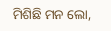ମିଶିଛି ମନ ଲୋ,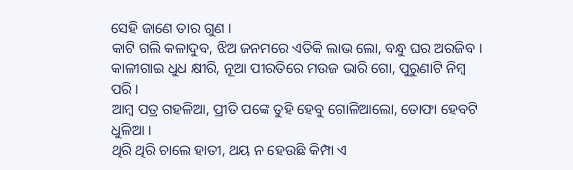ସେହି ଜାଣେ ତାର ଗୁଣ ।
କାଟି ଗଲି କଳାଦୁବ, ଝିଅ ଜନମରେ ଏତିକି ଲାଭ ଲୋ, ବନ୍ଧୁ ଘର ଅରଜିବ ।
କାଳୀଗାଇ ଧୁଧ କ୍ଷୀରି, ନୂଆ ପୀରତିରେ ମଉଜ ଭାରି ଗୋ, ପୁରୁଣାଟି ନିମ୍ବ ପରି ।
ଆମ୍ବ ପତ୍ର ଗହଳିଆ, ପ୍ରୀତି ପଙ୍କେ ତୁହି ହେବୁ ଗୋଳିଆଲୋ, ତୋଫା ହେବଟି ଧୁଳିଆ ।
ଥିରି ଥିରି ଚାଲେ ହାତୀ, ଥୟ ନ ହେଉଛି କିମ୍ପା ଏ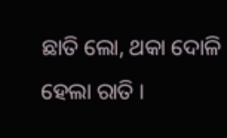ଛାତି ଲୋ, ଥକା ଦୋଳି ହେଲା ରାତି ।